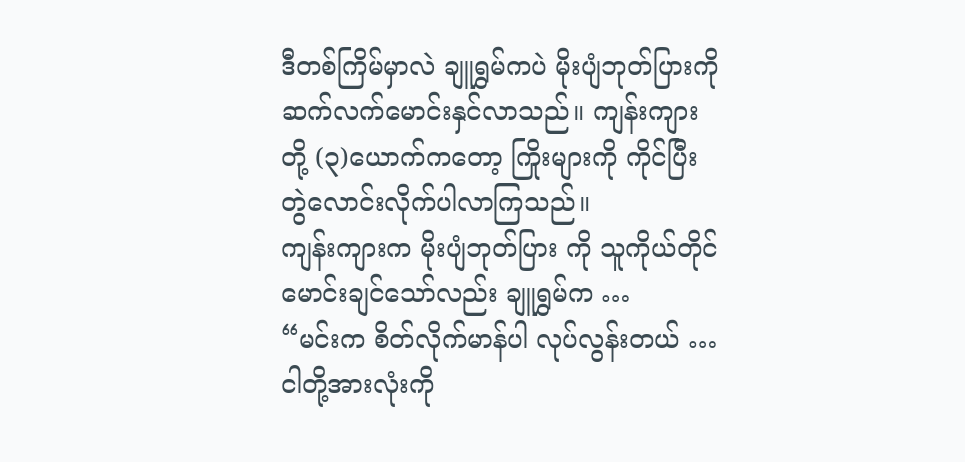ဒီတစ်ကြိမ်မှာလဲ ချူရွှမ်ကပဲ မိုးပျံဘုတ်ပြားကို ဆက်လက်မောင်းနှင်လာသည်။ ကျန်းကျားတို့ (၃)ယောက်ကတော့ ကြိုးများကို ကိုင်ပြီး တွဲလောင်းလိုက်ပါလာကြသည်။
ကျန်းကျားက မိုးပျံဘုတ်ပြား ကို သူကိုယ်တိုင်မောင်းချင်သော်လည်း ချူရွှမ်က …
“မင်းက စိတ်လိုက်မာန်ပါ လုပ်လွန်းတယ် … ငါတို့အားလုံးကို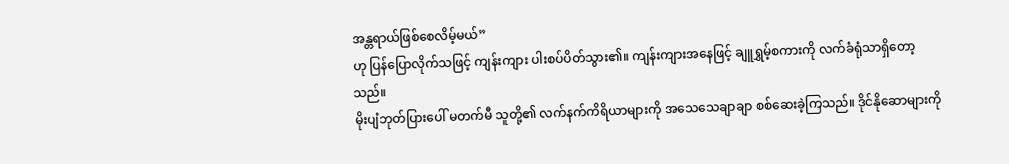အန္တရာယ်ဖြစ်စေလိမ့်မယ်”
ဟု ပြန်ပြောလိုက်သဖြင့် ကျန်းကျား ပါးစပ်ပိတ်သွား၏။ ကျန်းကျားအနေဖြင့် ချူရွှမ့်စကားကို လက်ခံရုံသာရှိတော့သည်။
မိုးပျံဘုတ်ပြားပေါ် မတက်မီ သူတို့၏ လက်နက်ကိရိယာများကို အသေသေချာချာ စစ်ဆေးခဲ့ကြသည်။ ဒိုင်နိုဆောများကို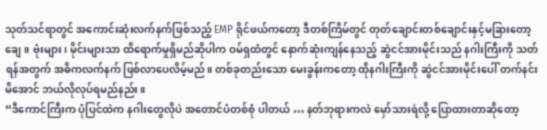သုတ်သင်ရာတွင် အကောင်းဆုံးလက်နက်ဖြစ်သည့် EMP ရိုင်ဖယ်ကတော့ ဒီတစ်ကြိမ်တွင် တုတ်ချောင်းတစ်ချောင်းနှင့်မခြားတော့ချေ။ ဗုံးများ၊ မိုင်းများသာ ထိရောက်မှုရှိမည်ဆိုပါက ဝမ်ရှထံတွင် နောက်ဆုံးကျန်နေသည့် ဆွဲငင်အားမိုင်းသည် နဂါးကြီးကို သတ်ရန်အတွက် အဓိကလက်နက် ဖြစ်လာပေလိမ့်မည်။ တစ်ခုတည်းသော မေးခွန်းကတော့ ထိုနဂါးကြီးကို ဆွဲငင်အားမိုင်းပေါ် တက်နင်းမိအောင် ဘယ်လိုလုပ်ရမည်နည်း။
“ဒီကောင်ကြီးက ပုံပြင်ထဲက နဂါးတွေလိုပဲ အတောင်ပံတစ်စုံ ပါတယ် … နတ်ဘုရားကလဲ မှော်သားရဲလို့ ပြောထားတာဆိုတော့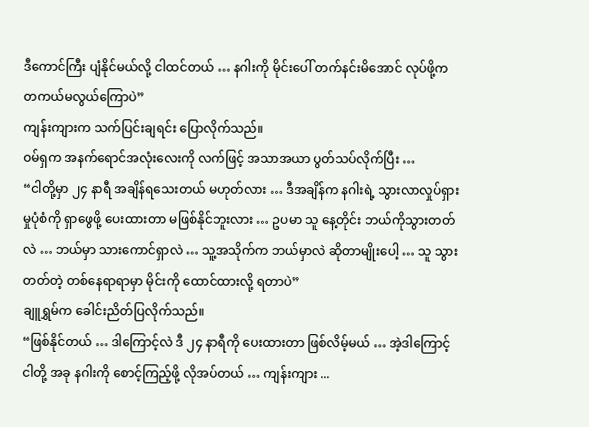ဒီကောင်ကြီး ပျံနိုင်မယ်လို့ ငါထင်တယ် … နဂါးကို မိုင်းပေါ် တက်နင်းမိအောင် လုပ်ဖို့က တကယ်မလွယ်ကြောပဲ”
ကျန်းကျားက သက်ပြင်းချရင်း ပြောလိုက်သည်။
ဝမ်ရှက အနက်ရောင်အလုံးလေးကို လက်ဖြင့် အသာအယာ ပွတ်သပ်လိုက်ပြီး …
“ငါတို့မှာ ၂၄ နာရီ အချိန်ရသေးတယ် မဟုတ်လား … ဒီအချိန်က နဂါးရဲ့ သွားလာလှုပ်ရှားမှုပုံစံကို ရှာဖွေဖို့ ပေးထားတာ မဖြစ်နိုင်ဘူးလား … ဥပမာ သူ နေ့တိုင်း ဘယ်ကိုသွားတတ်လဲ … ဘယ်မှာ သားကောင်ရှာလဲ … သူ့အသိုက်က ဘယ်မှာလဲ ဆိုတာမျိုးပေါ့ … သူ သွားတတ်တဲ့ တစ်နေရာရာမှာ မိုင်းကို ထောင်ထားလို့ ရတာပဲ”
ချူရွှမ်က ခေါင်းညိတ်ပြလိုက်သည်။
“ဖြစ်နိုင်တယ် … ဒါကြောင့်လဲ ဒီ ၂၄ နာရီကို ပေးထားတာ ဖြစ်လိမ့်မယ် … အဲ့ဒါကြောင့် ငါတို့ အခု နဂါးကို စောင့်ကြည့်ဖို့ လိုအပ်တယ် … ကျန်းကျား ...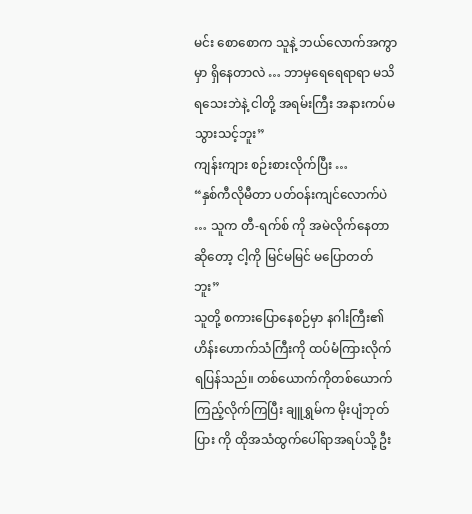မင်း စောစောက သူနဲ့ ဘယ်လောက်အကွာမှာ ရှိနေတာလဲ … ဘာမှရေရေရာရာ မသိရသေးဘဲနဲ့ ငါတို့ အရမ်းကြီး အနားကပ်မသွားသင့်ဘူး”
ကျန်းကျား စဉ်းစားလိုက်ပြီး …
“နှစ်ကီလိုမီတာ ပတ်ဝန်းကျင်လောက်ပဲ … သူက တီ-ရက်စ် ကို အမဲလိုက်နေတာဆိုတော့ ငါ့ကို မြင်မမြင် မပြောတတ်ဘူး”
သူတို့ စကားပြောနေစဉ်မှာ နဂါးကြီး၏ ဟိန်းဟောက်သံကြီးကို ထပ်မံကြားလိုက်ရပြန်သည်။ တစ်ယောက်ကိုတစ်ယောက် ကြည့်လိုက်ကြပြီး ချူရွှမ်က မိုးပျံဘုတ်ပြား ကို ထိုအသံထွက်ပေါ်ရာအရပ်သို့ ဦး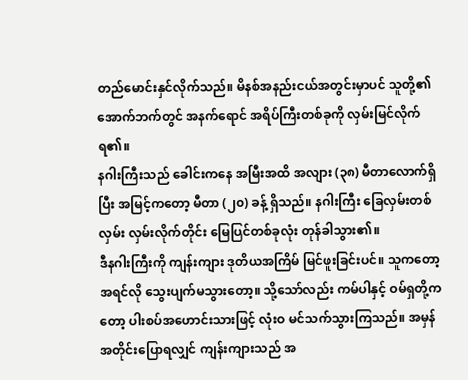တည်မောင်းနှင်လိုက်သည်။ မိနစ်အနည်းငယ်အတွင်းမှာပင် သူတို့၏ အောက်ဘက်တွင် အနက်ရောင် အရိပ်ကြီးတစ်ခုကို လှမ်းမြင်လိုက်ရ၏။
နဂါးကြီးသည် ခေါင်းကနေ အမြီးအထိ အလျား (၃၈) မီတာလောက်ရှိပြီး အမြင့်ကတော့ မီတာ (၂၀) ခန့် ရှိသည်။ နဂါးကြီး ခြေလှမ်းတစ်လှမ်း လှမ်းလိုက်တိုင်း မြေပြင်တစ်ခုလုံး တုန်ခါသွား၏။
ဒီနဂါးကြီးကို ကျန်းကျား ဒုတိယအကြိမ် မြင်ဖူးခြင်းပင်။ သူကတော့ အရင်လို သွေးပျက်မသွားတော့။ သို့သော်လည်း ကမ်ပါနှင့် ဝမ်ရှတို့ကတော့ ပါးစပ်အဟောင်းသားဖြင့် လုံးဝ မင်သက်သွားကြသည်။ အမှန်အတိုင်းပြောရလျှင် ကျန်းကျားသည် အ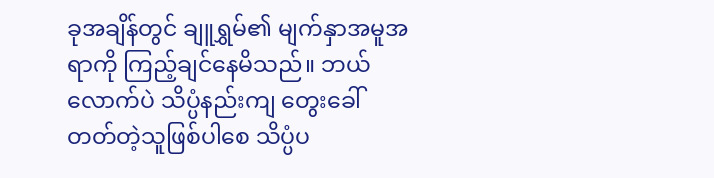ခုအချိန်တွင် ချူရွှမ်၏ မျက်နှာအမူအရာကို ကြည့်ချင်နေမိသည်။ ဘယ်လောက်ပဲ သိပ္ပံနည်းကျ တွေးခေါ်တတ်တဲ့သူဖြစ်ပါစေ သိပ္ပံပ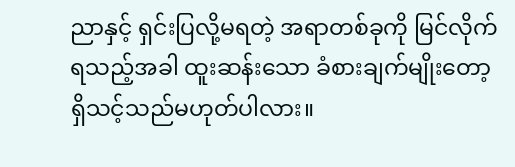ညာနှင့် ရှင်းပြလို့မရတဲ့ အရာတစ်ခုကို မြင်လိုက်ရသည့်အခါ ထူးဆန်းသော ခံစားချက်မျိုးတော့ ရှိသင့်သည်မဟုတ်ပါလား။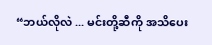“ဘယ်လိုလဲ ... မင်းတို့ဆီကို အသိပေး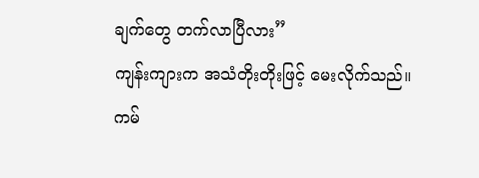ချက်တွေ တက်လာပြီလား”
ကျန်းကျားက အသံတိုးတိုးဖြင့် မေးလိုက်သည်။
ကမ်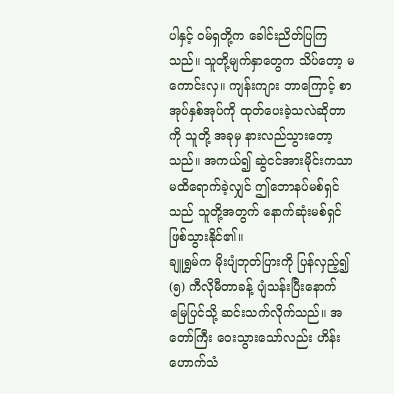ပါနှင့် ဝမ်ရှတို့က ခေါင်းညိတ်ပြကြသည်။ သူတို့မျက်နှာတွေက သိပ်တော့ မကောင်းလှ။ ကျန်းကျား ဘာကြောင့် စာအုပ်နှစ်အုပ်ကို ထုတ်ပေးခဲ့သလဲဆိုတာကို သူတို့ အခုမှ နားလည်သွားတော့သည်။ အကယ်၍ ဆွဲငင်အားမိုင်းကသာ မထိရောက်ခဲ့လျှင် ဤဘောနပ်မစ်ရှင်သည် သူတို့အတွက် နောက်ဆုံးမစ်ရှင် ဖြစ်သွားနိုင်၏။
ချူရွှမ်က မိုးပျံဘုတ်ပြားကို ပြန်လှည့်၍ (၅) ကီလိုမီတာခန့် ပျံသန်းပြီးနောက် မြေပြင်သို့ ဆင်းသက်လိုက်သည်။ အတော်ကြီး ဝေးသွားသော်လည်း ဟိန်းဟောက်သံ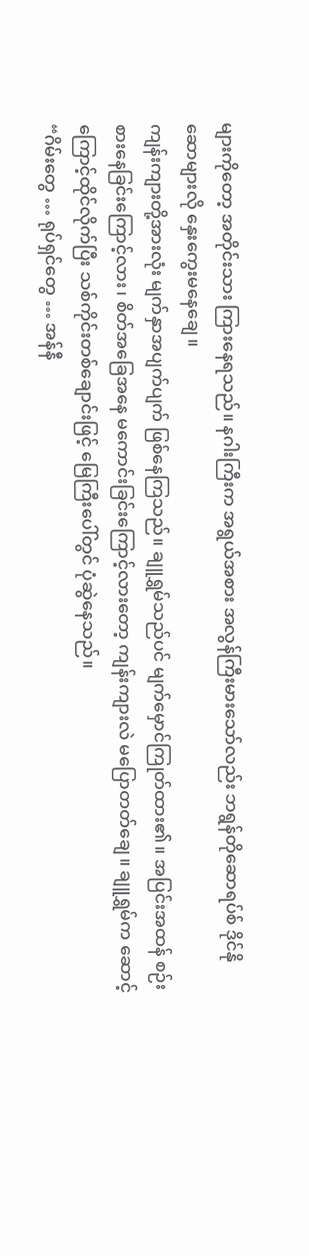များကိုတော့ အတိုင်းသား ကြားနေရသည်။ နဂါးကြီးက အရွယ်အစား အလွန်ကြီးမားသော်လည်း ဘရွန်တိုဆောရပ်စ် ဒိုင်နိုဆောများလို နှေးကွေးမနေချေ။
ကျန်းကျားတို့အားလုံး မျက်နှာအပျက်ပျက် ဖြစ်နေကြသည်။ ချူရွှမ်သည်ပင် မျက်မှောင်ကြုတ်ထား၏။ အပြင်းအထန် စဉ်းစားနေခြင်းကြောင့်လား၊ စိတ်အခြေအနေ မကောင်းခြင်းကြောင့်လားတော့ ကျန်းကျားလဲ မပြောတတ်ချေ။ ချူရွှမ်က ဆောင့်ကြောင့်ထိုင်လိုက်ပြီး သစ်ကိုင်းတစ်ချောင်းဖြင့် မြေကြီးပေါ်တွင် ပုံဆွဲနေသည်။
“ဂိမ်းတွေ … ရုပ်ရှင်တွေ … အန်နီ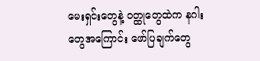မေးရှင်းတွေနဲ့ ဝတ္ထုတွေထဲက နဂါးတွေအကြောင်း ဖော်ပြချက်တွေ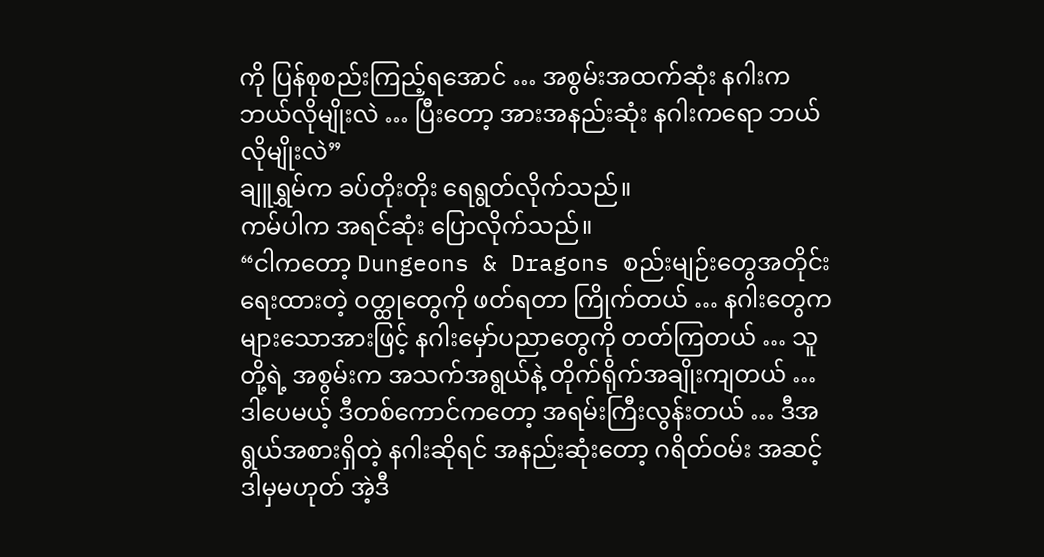ကို ပြန်စုစည်းကြည့်ရအောင် … အစွမ်းအထက်ဆုံး နဂါးက ဘယ်လိုမျိုးလဲ … ပြီးတော့ အားအနည်းဆုံး နဂါးကရော ဘယ်လိုမျိုးလဲ”
ချူရွှမ်က ခပ်တိုးတိုး ရေရွတ်လိုက်သည်။
ကမ်ပါက အရင်ဆုံး ပြောလိုက်သည်။
“ငါကတော့ Dungeons & Dragons စည်းမျဉ်းတွေအတိုင်း ရေးထားတဲ့ ဝတ္ထုတွေကို ဖတ်ရတာ ကြိုက်တယ် … နဂါးတွေက များသောအားဖြင့် နဂါးမှော်ပညာတွေကို တတ်ကြတယ် … သူတို့ရဲ့ အစွမ်းက အသက်အရွယ်နဲ့ တိုက်ရိုက်အချိုးကျတယ် … ဒါပေမယ့် ဒီတစ်ကောင်ကတော့ အရမ်းကြီးလွန်းတယ် … ဒီအရွယ်အစားရှိတဲ့ နဂါးဆိုရင် အနည်းဆုံးတော့ ဂရိတ်ဝမ်း အဆင့် ဒါမှမဟုတ် အဲ့ဒီ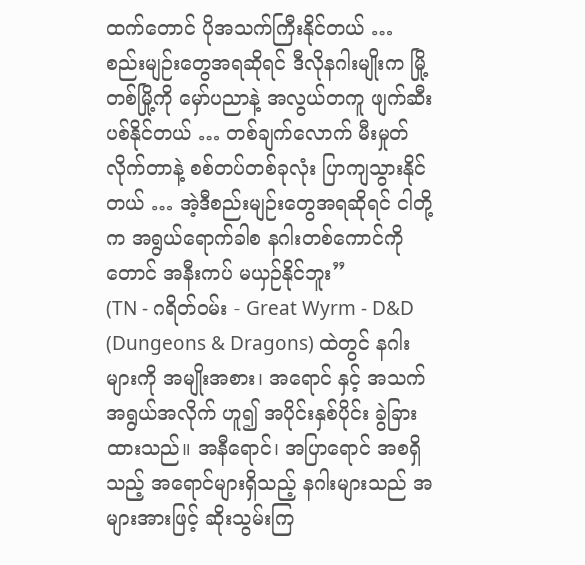ထက်တောင် ပိုအသက်ကြီးနိုင်တယ် … စည်းမျဉ်းတွေအရဆိုရင် ဒီလိုနဂါးမျိုးက မြို့တစ်မြို့ကို မှော်ပညာနဲ့ အလွယ်တကူ ဖျက်ဆီးပစ်နိုင်တယ် … တစ်ချက်လောက် မီးမှုတ်လိုက်တာနဲ့ စစ်တပ်တစ်ခုလုံး ပြာကျသွားနိုင်တယ် … အဲ့ဒီစည်းမျဉ်းတွေအရဆိုရင် ငါတို့က အရွယ်ရောက်ခါစ နဂါးတစ်ကောင်ကိုတောင် အနီးကပ် မယှဉ်နိုင်ဘူး”
(TN - ဂရိတ်ဝမ်း - Great Wyrm - D&D (Dungeons & Dragons) ထဲတွင် နဂါးများကို အမျိုးအစား၊ အရောင် နှင့် အသက်အရွယ်အလိုက် ဟူ၍ အပိုင်းနှစ်ပိုင်း ခွဲခြားထားသည်။ အနီရောင်၊ အပြာရောင် အစရှိသည့် အရောင်များရှိသည့် နဂါးများသည် အများအားဖြင့် ဆိုးသွမ်းကြ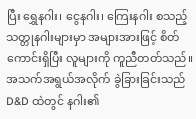ပြီး ရွှေနဂါး၊ ငွေနဂါး၊ ကြေးနဂါး စသည့် သတ္တုနဂါးများမှာ အများအားဖြင့် စိတ်ကောင်းရှိပြီး လူများကို ကူညီတတ်သည်။ အသက်အရွယ်အလိုက် ခွဲခြားခြင်းသည် D&D ထဲတွင် နဂါး၏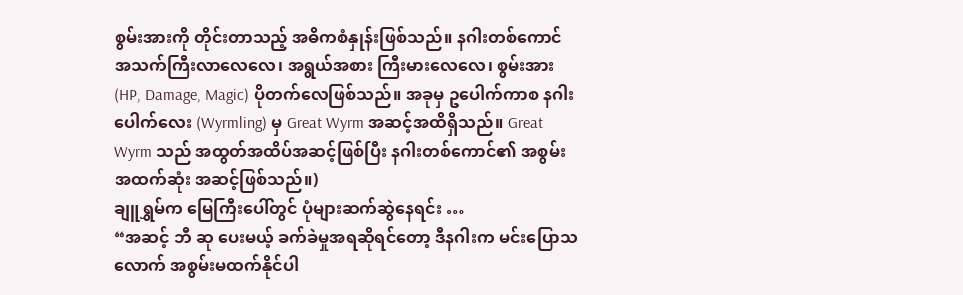စွမ်းအားကို တိုင်းတာသည့် အဓိကစံနှုန်းဖြစ်သည်။ နဂါးတစ်ကောင် အသက်ကြီးလာလေလေ၊ အရွယ်အစား ကြီးမားလေလေ၊ စွမ်းအား (HP, Damage, Magic) ပိုတက်လေဖြစ်သည်။ အခုမှ ဥပေါက်ကာစ နဂါးပေါက်လေး (Wyrmling) မှ Great Wyrm အဆင့်အထိရှိသည်။ Great Wyrm သည် အထွတ်အထိပ်အဆင့်ဖြစ်ပြီး နဂါးတစ်ကောင်၏ အစွမ်းအထက်ဆုံး အဆင့်ဖြစ်သည်။)
ချူရွှမ်က မြေကြီးပေါ်တွင် ပုံများဆက်ဆွဲနေရင်း …
“အဆင့် ဘီ ဆု ပေးမယ့် ခက်ခဲမှုအရဆိုရင်တော့ ဒီနဂါးက မင်းပြောသလောက် အစွမ်းမထက်နိုင်ပါ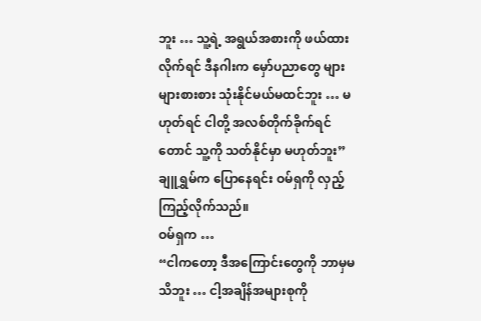ဘူး … သူ့ရဲ့ အရွယ်အစားကို ဖယ်ထားလိုက်ရင် ဒီနဂါးက မှော်ပညာတွေ များများစားစား သုံးနိုင်မယ်မထင်ဘူး … မဟုတ်ရင် ငါတို့ အလစ်တိုက်ခိုက်ရင်တောင် သူ့ကို သတ်နိုင်မှာ မဟုတ်ဘူး”
ချူရွှမ်က ပြောနေရင်း ဝမ်ရှကို လှည့်ကြည့်လိုက်သည်။
ဝမ်ရှက …
“ငါကတော့ ဒီအကြောင်းတွေကို ဘာမှမသိဘူး … ငါ့အချိန်အများစုကို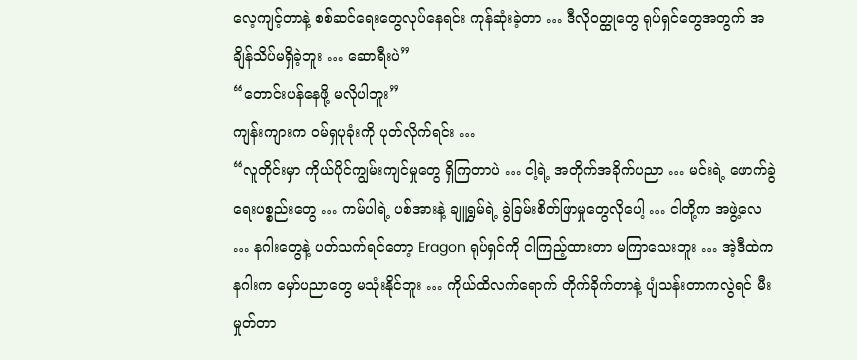လေ့ကျင့်တာနဲ့ စစ်ဆင်ရေးတွေလုပ်နေရင်း ကုန်ဆုံးခဲ့တာ … ဒီလိုဝတ္ထုတွေ ရုပ်ရှင်တွေအတွက် အချိန်သိပ်မရှိခဲ့ဘူး … ဆောရီးပဲ”
“တောင်းပန်နေဖို့ မလိုပါဘူး”
ကျန်းကျားက ဝမ်ရှပုခုံးကို ပုတ်လိုက်ရင်း …
“လူတိုင်းမှာ ကိုယ်ပိုင်ကျွမ်းကျင်မှုတွေ ရှိကြတာပဲ … ငါ့ရဲ့ အတိုက်အခိုက်ပညာ … မင်းရဲ့ ဖောက်ခွဲရေးပစ္စည်းတွေ … ကမ်ပါရဲ့ ပစ်အားနဲ့ ချူရွှမ်ရဲ့ ခွဲခြမ်းစိတ်ဖြာမှုတွေလိုပေါ့ … ငါတို့က အဖွဲ့လေ … နဂါးတွေနဲ့ ပတ်သက်ရင်တော့ Eragon ရုပ်ရှင်ကို ငါကြည့်ထားတာ မကြာသေးဘူး … အဲ့ဒီထဲက နဂါးက မှော်ပညာတွေ မသုံးနိုင်ဘူး … ကိုယ်ထိလက်ရောက် တိုက်ခိုက်တာနဲ့ ပျံသန်းတာကလွဲရင် မီးမှုတ်တာ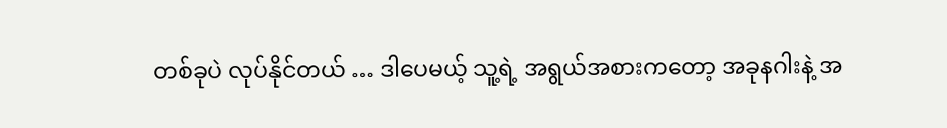တစ်ခုပဲ လုပ်နိုင်တယ် … ဒါပေမယ့် သူ့ရဲ့ အရွယ်အစားကတော့ အခုနဂါးနဲ့ အ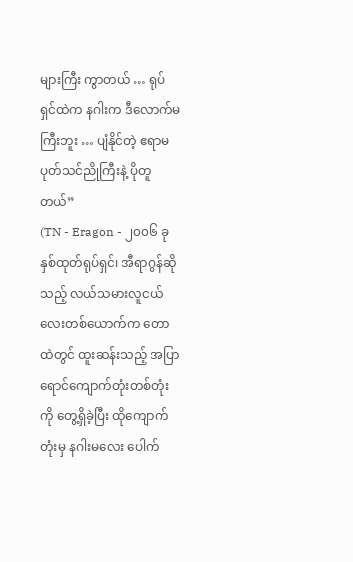များကြီး ကွာတယ် … ရုပ်ရှင်ထဲက နဂါးက ဒီလောက်မကြီးဘူး … ပျံနိုင်တဲ့ ဧရာမ ပုတ်သင်ညိုကြီးနဲ့ ပိုတူတယ်”
(TN - Eragon - ၂၀၀၆ ခုနှစ်ထုတ်ရုပ်ရှင်၊ အီရာဂွန်ဆိုသည့် လယ်သမားလူငယ်လေးတစ်ယောက်က တောထဲတွင် ထူးဆန်းသည့် အပြာရောင်ကျောက်တုံးတစ်တုံးကို တွေ့ရှိခဲ့ပြီး ထိုကျောက်တုံးမှ နဂါးမလေး ပေါက်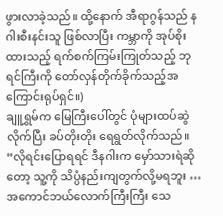ဖွားလာခဲ့သည်။ ထို့နောက် အီရာဂွန်သည် နဂါးစီးနင်းသူ ဖြစ်လာပြီး ကမ္ဘာကို အုပ်စိုးထားသည့် ရက်စက်ကြမ်းကြုတ်သည့် ဘုရင်ကြီးကို တော်လှန်တိုက်ခိုက်သည့်အကြောင်းရုပ်ရှင်။)
ချူရွှမ်က မြေကြီးပေါ်တွင် ပုံများထပ်ဆွဲလိုက်ပြီး ခပ်တိုးတိုး ရေရွတ်လိုက်သည်။
“လိုရင်းပြောရရင် ဒီနဂါးက မှော်သားရဲဆိုတော့ သူ့ကို သိပ္ပံနည်းကျတွက်လို့မရဘူး … အကောင်ဘယ်လောက်ကြီးကြီး သေ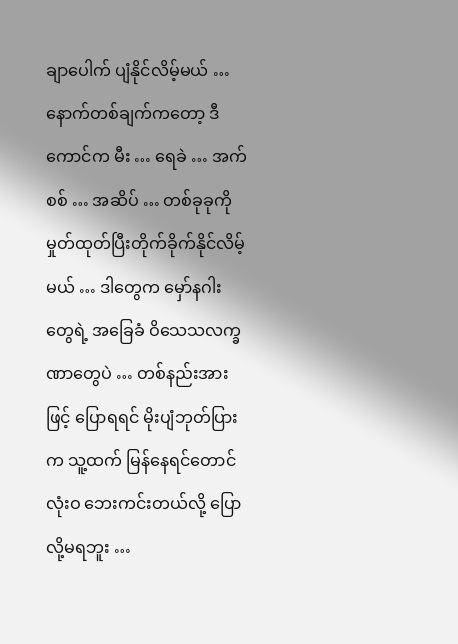ချာပေါက် ပျံနိုင်လိမ့်မယ် … နောက်တစ်ချက်ကတော့ ဒီကောင်က မီး … ရေခဲ … အက်စစ် … အဆိပ် … တစ်ခုခုကို မှုတ်ထုတ်ပြီးတိုက်ခိုက်နိုင်လိမ့်မယ် … ဒါတွေက မှော်နဂါးတွေရဲ့ အခြေခံ ဝိသေသလက္ခဏာတွေပဲ … တစ်နည်းအားဖြင့် ပြောရရင် မိုးပျံဘုတ်ပြား က သူ့ထက် မြန်နေရင်တောင် လုံးဝ ဘေးကင်းတယ်လို့ ပြောလို့မရဘူး …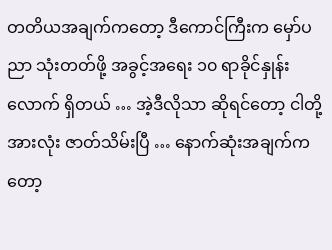တတိယအချက်ကတော့ ဒီကောင်ကြီးက မှော်ပညာ သုံးတတ်ဖို့ အခွင့်အရေး ၁၀ ရာခိုင်နှုန်းလောက် ရှိတယ် … အဲ့ဒီလိုသာ ဆိုရင်တော့ ငါတို့ အားလုံး ဇာတ်သိမ်းပြီ … နောက်ဆုံးအချက်ကတော့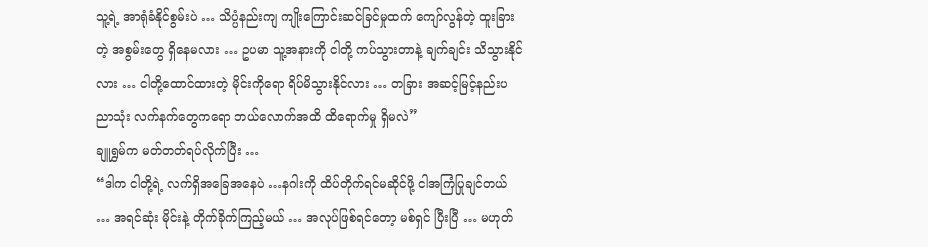သူ့ရဲ့ အာရုံခံနိုင်စွမ်းပဲ … သိပ္ပံနည်းကျ ကျိုးကြောင်းဆင်ခြင်မှုထက် ကျော်လွန်တဲ့ ထူးခြားတဲ့ အစွမ်းတွေ ရှိနေမလား … ဥပမာ သူ့အနားကို ငါတို့ ကပ်သွားတာနဲ့ ချက်ချင်း သိသွားနိုင်လား … ငါတို့ထောင်ထားတဲ့ မိုင်းကိုရော ရိပ်မိသွားနိုင်လား … တခြား အဆင့်မြင့်နည်းပညာသုံး လက်နက်တွေကရော ဘယ်လောက်အထိ ထိရောက်မှု ရှိမလဲ”
ချူရွှမ်က မတ်တတ်ရပ်လိုက်ပြီး …
“ဒါက ငါတို့ရဲ့ လက်ရှိအခြေအနေပဲ …နဂါးကို ထိပ်တိုက်ရင်မဆိုင်ဖို့ ငါအကြံပြုချင်တယ် … အရင်ဆုံး မိုင်းနဲ့ တိုက်ခိုက်ကြည့်မယ် … အလုပ်ဖြစ်ရင်တော့ မစ်ရှင် ပြီးပြီ … မဟုတ်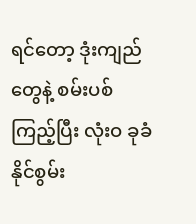ရင်တော့ ဒုံးကျည်တွေနဲ့ စမ်းပစ်ကြည့်ပြီး လုံးဝ ခုခံနိုင်စွမ်း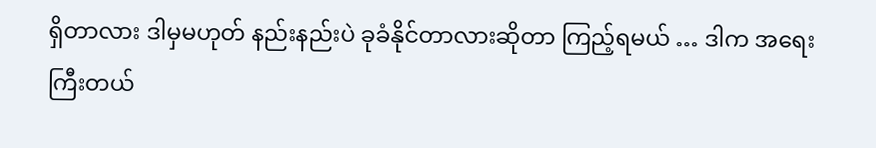ရှိတာလား ဒါမှမဟုတ် နည်းနည်းပဲ ခုခံနိုင်တာလားဆိုတာ ကြည့်ရမယ် … ဒါက အရေးကြီးတယ်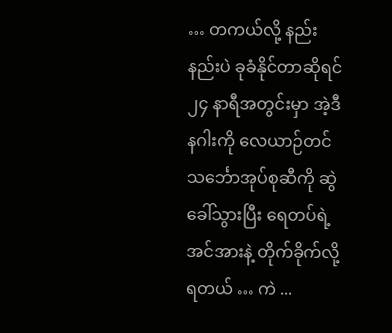… တကယ်လို့ နည်းနည်းပဲ ခုခံနိုင်တာဆိုရင် ၂၄ နာရီအတွင်းမှာ အဲ့ဒီနဂါးကို လေယာဉ်တင်သင်္ဘောအုပ်စုဆီကို ဆွဲခေါ်သွားပြီး ရေတပ်ရဲ့ အင်အားနဲ့ တိုက်ခိုက်လို့ ရတယ် … ကဲ ...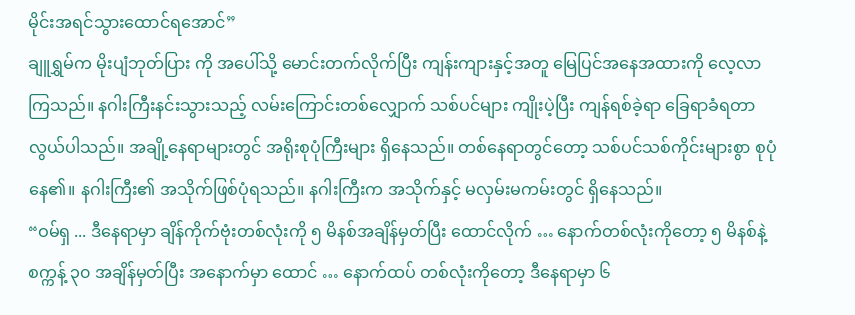မိုင်းအရင်သွားထောင်ရအောင်”
ချူရွှမ်က မိုးပျံဘုတ်ပြား ကို အပေါ်သို့ မောင်းတက်လိုက်ပြီး ကျန်းကျားနှင့်အတူ မြေပြင်အနေအထားကို လေ့လာကြသည်။ နဂါးကြီးနင်းသွားသည့် လမ်းကြောင်းတစ်လျှောက် သစ်ပင်များ ကျိုးပဲ့ပြီး ကျန်ရစ်ခဲ့ရာ ခြေရာခံရတာလွယ်ပါသည်။ အချို့နေရာများတွင် အရိုးစုပုံကြီးများ ရှိနေသည်။ တစ်နေရာတွင်တော့ သစ်ပင်သစ်ကိုင်းများစွာ စုပုံနေ၏။ နဂါးကြီး၏ အသိုက်ဖြစ်ပုံရသည်။ နဂါးကြီးက အသိုက်နှင့် မလှမ်းမကမ်းတွင် ရှိနေသည်။
“ဝမ်ရှ ... ဒီနေရာမှာ ချိန်ကိုက်ဗုံးတစ်လုံးကို ၅ မိနစ်အချိန်မှတ်ပြီး ထောင်လိုက် … နောက်တစ်လုံးကိုတော့ ၅ မိနစ်နဲ့ စက္ကန့် ၃၀ အချိန်မှတ်ပြီး အနောက်မှာ ထောင် … နောက်ထပ် တစ်လုံးကိုတော့ ဒီနေရာမှာ ၆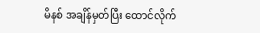မိနစ် အချိန်မှတ်ပြီး ထောင်လိုက်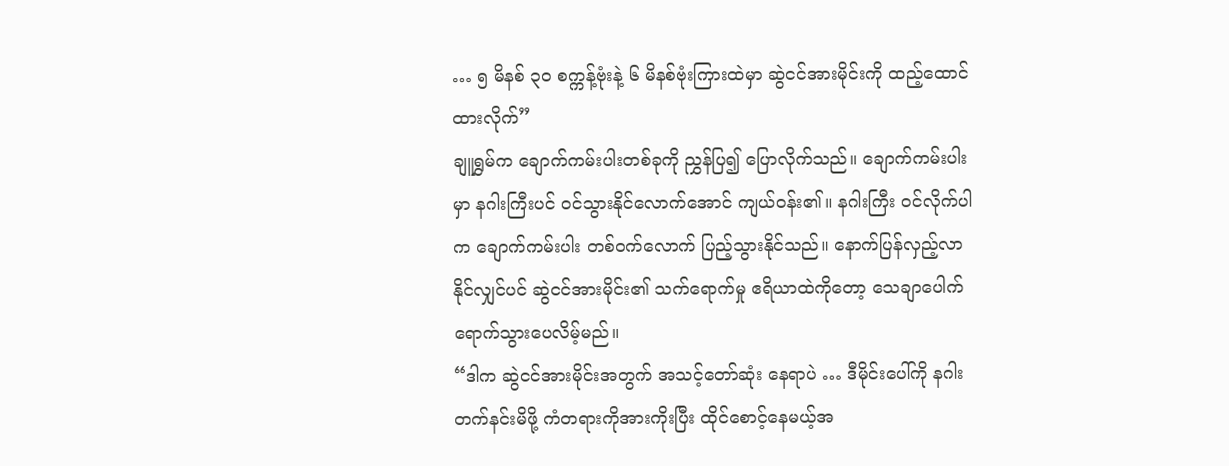… ၅ မိနစ် ၃၀ စက္ကန့်ဗုံးနဲ့ ၆ မိနစ်ဗုံးကြားထဲမှာ ဆွဲငင်အားမိုင်းကို ထည့်ထောင်ထားလိုက်”
ချူရွှမ်က ချောက်ကမ်းပါးတစ်ခုကို ညွှန်ပြ၍ ပြောလိုက်သည်။ ချောက်ကမ်းပါးမှာ နဂါးကြီးပင် ဝင်သွားနိုင်လောက်အောင် ကျယ်ဝန်း၏။ နဂါးကြီး ဝင်လိုက်ပါက ချောက်ကမ်းပါး တစ်ဝက်လောက် ပြည့်သွားနိုင်သည်။ နောက်ပြန်လှည့်လာနိုင်လျှင်ပင် ဆွဲငင်အားမိုင်း၏ သက်ရောက်မှု ဧရိယာထဲကိုတော့ သေချာပေါက် ရောက်သွားပေလိမ့်မည်။
“ဒါက ဆွဲငင်အားမိုင်းအတွက် အသင့်တော်ဆုံး နေရာပဲ … ဒီမိုင်းပေါ်ကို နဂါးတက်နင်းမိဖို့ ကံတရားကိုအားကိုးပြီး ထိုင်စောင့်နေမယ့်အ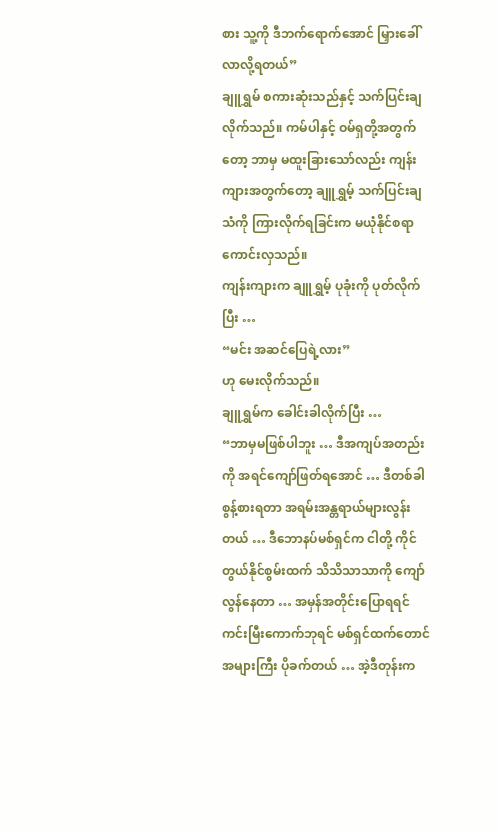စား သူ့ကို ဒီဘက်ရောက်အောင် မြှားခေါ်လာလို့ရတယ်”
ချူရွှမ် စကားဆုံးသည်နှင့် သက်ပြင်းချလိုက်သည်။ ကမ်ပါနှင့် ဝမ်ရှတို့အတွက်တော့ ဘာမှ မထူးခြားသော်လည်း ကျန်းကျားအတွက်တော့ ချူရွှမ့် သက်ပြင်းချသံကို ကြားလိုက်ရခြင်းက မယုံနိုင်စရာကောင်းလှသည်။
ကျန်းကျားက ချူရွှမ့် ပုခုံးကို ပုတ်လိုက်ပြီး …
“မင်း အဆင်ပြေရဲ့လား”
ဟု မေးလိုက်သည်။
ချူရွှမ်က ခေါင်းခါလိုက်ပြီး …
“ဘာမှမဖြစ်ပါဘူး … ဒီအကျပ်အတည်းကို အရင်ကျော်ဖြတ်ရအောင် … ဒီတစ်ခါ စွန့်စားရတာ အရမ်းအန္တရာယ်များလွန်းတယ် … ဒီဘောနပ်မစ်ရှင်က ငါတို့ ကိုင်တွယ်နိုင်စွမ်းထက် သိသိသာသာကို ကျော်လွန်နေတာ … အမှန်အတိုင်းပြောရရင် ကင်းမြီးကောက်ဘုရင် မစ်ရှင်ထက်တောင် အများကြီး ပိုခက်တယ် … အဲ့ဒီတုန်းက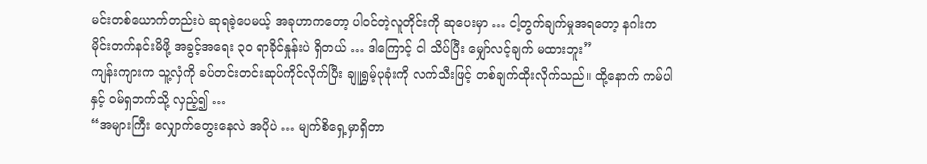မင်းတစ်ယောက်တည်းပဲ ဆုရခဲ့ပေမယ့် အခုဟာကတော့ ပါဝင်တဲ့လူတိုင်းကို ဆုပေးမှာ … ငါ့တွက်ချက်မှုအရတော့ နဂါးက မိုင်းတက်နင်းမိဖို့ အခွင့်အရေး ၃၀ ရာခိုင်နှုန်းပဲ ရှိတယ် … ဒါကြောင့် ငါ သိပ်ပြီး မျှော်လင့်ချက် မထားဘူး”
ကျန်းကျားက သူ့လှံကို ခပ်တင်းတင်းဆုပ်ကိုင်လိုက်ပြီး ချူရွှမ့်ပုခုံးကို လက်သီးဖြင့် တစ်ချက်ထိုးလိုက်သည်။ ထို့နောက် ကမ်ပါနှင့် ဝမ်ရှဘက်သို့ လှည့်၍ …
“အများကြီး လျှောက်တွေးနေလဲ အပိုပဲ … မျက်စိရှေ့မှာရှိတာ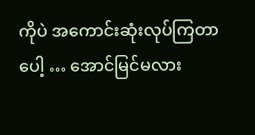ကိုပဲ အကောင်းဆုံးလုပ်ကြတာပေါ့ … အောင်မြင်မလား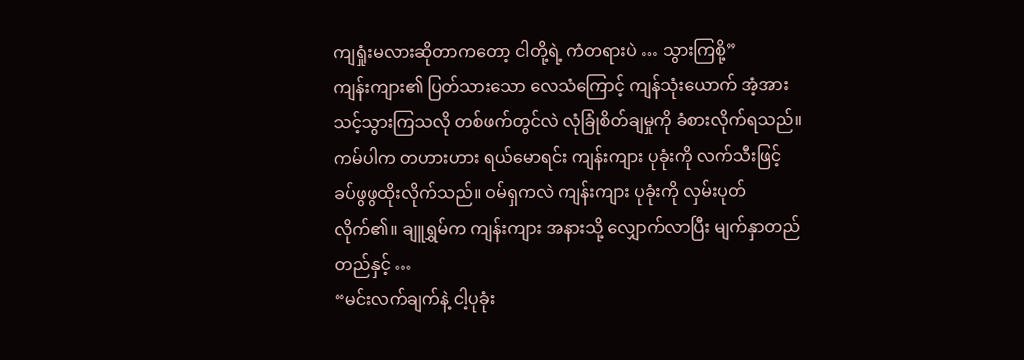ကျရှုံးမလားဆိုတာကတော့ ငါတို့ရဲ့ ကံတရားပဲ … သွားကြစို့”
ကျန်းကျား၏ ပြတ်သားသော လေသံကြောင့် ကျန်သုံးယောက် အံ့အားသင့်သွားကြသလို တစ်ဖက်တွင်လဲ လုံခြုံစိတ်ချမှုကို ခံစားလိုက်ရသည်။
ကမ်ပါက တဟားဟား ရယ်မောရင်း ကျန်းကျား ပုခုံးကို လက်သီးဖြင့် ခပ်ဖွဖွထိုးလိုက်သည်။ ဝမ်ရှကလဲ ကျန်းကျား ပုခုံးကို လှမ်းပုတ်လိုက်၏။ ချူရွှမ်က ကျန်းကျား အနားသို့ လျှောက်လာပြီး မျက်နှာတည်တည်နှင့် …
“မင်းလက်ချက်နဲ့ ငါ့ပုခုံး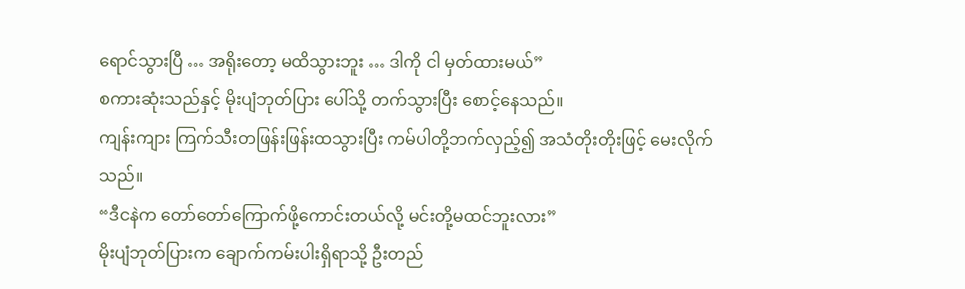ရောင်သွားပြီ … အရိုးတော့ မထိသွားဘူး … ဒါကို ငါ မှတ်ထားမယ်”
စကားဆုံးသည်နှင့် မိုးပျံဘုတ်ပြား ပေါ်သို့ တက်သွားပြီး စောင့်နေသည်။
ကျန်းကျား ကြက်သီးတဖြန်းဖြန်းထသွားပြီး ကမ်ပါတို့ဘက်လှည့်၍ အသံတိုးတိုးဖြင့် မေးလိုက်သည်။
“ဒီငနဲက တော်တော်ကြောက်ဖို့ကောင်းတယ်လို့ မင်းတို့မထင်ဘူးလား”
မိုးပျံဘုတ်ပြားက ချောက်ကမ်းပါးရှိရာသို့ ဦးတည်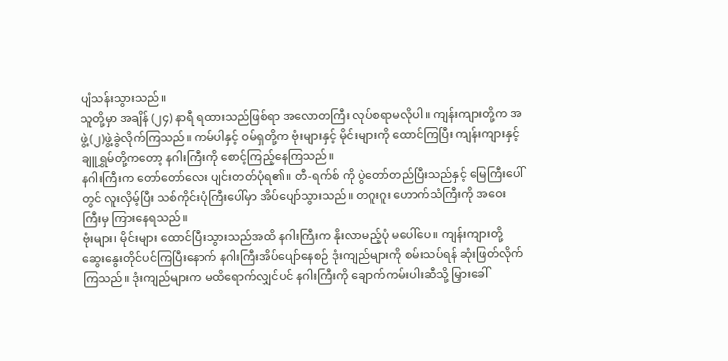ပျံသန်းသွားသည်။
သူတို့မှာ အချိန် (၂၄) နာရီ ရထားသည်ဖြစ်ရာ အလောတကြီး လုပ်စရာမလိုပါ။ ကျန်းကျားတို့က အဖွဲ့(၂)ဖွဲ့ခွဲလိုက်ကြသည်။ ကမ်ပါနှင့် ဝမ်ရှတို့က ဗုံးများနှင့် မိုင်းများကို ထောင်ကြပြီး ကျန်းကျားနှင့် ချူရွှမ်တို့ကတော့ နဂါးကြီးကို စောင့်ကြည့်နေကြသည်။
နဂါးကြီးက တော်တော်လေး ပျင်းတတ်ပုံရ၏။ တီ-ရက်စ် ကို ပွဲတော်တည်ပြီးသည်နှင့် မြေကြီးပေါ်တွင် လူးလှိမ့်ပြီး သစ်ကိုင်းပုံကြီးပေါ်မှာ အိပ်ပျော်သွားသည်။ တဂူးဂူး ဟောက်သံကြီးကို အဝေးကြီးမှ ကြားနေရသည်။
ဗုံးများ၊ မိုင်းများ ထောင်ပြီးသွားသည်အထိ နဂါးကြီးက နိုးလာမည့်ပုံ မပေါ်ပေ။ ကျန်းကျားတို့ ဆွေးနွေးတိုင်ပင်ကြပြီးနောက် နဂါးကြီးအိပ်ပျော်နေစဉ် ဒုံးကျည်များကို စမ်းသပ်ရန် ဆုံးဖြတ်လိုက်ကြသည်။ ဒုံးကျည်များက မထိရောက်လျှင်ပင် နဂါးကြီးကို ချောက်ကမ်းပါးဆီသို့ မြှားခေါ်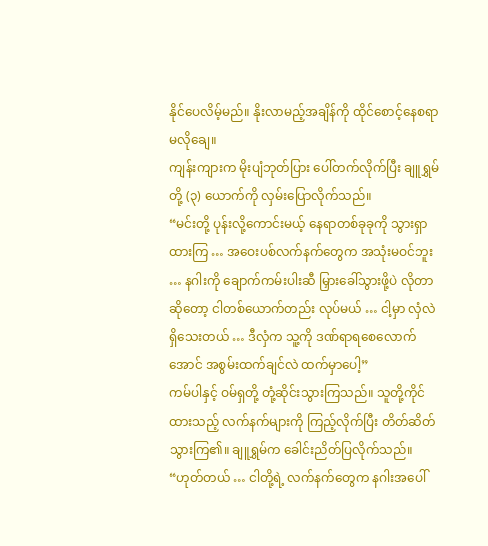နိုင်ပေလိမ့်မည်။ နိုးလာမည့်အချိန်ကို ထိုင်စောင့်နေစရာ မလိုချေ။
ကျန်းကျားက မိုးပျံဘုတ်ပြား ပေါ်တက်လိုက်ပြီး ချူရွှမ်တို့ (၃) ယောက်ကို လှမ်းပြောလိုက်သည်။
“မင်းတို့ ပုန်းလို့ကောင်းမယ့် နေရာတစ်ခုခုကို သွားရှာထားကြ … အဝေးပစ်လက်နက်တွေက အသုံးမဝင်ဘူး … နဂါးကို ချောက်ကမ်းပါးဆီ မြှားခေါ်သွားဖို့ပဲ လိုတာဆိုတော့ ငါတစ်ယောက်တည်း လုပ်မယ် … ငါ့မှာ လှံလဲ ရှိသေးတယ် … ဒီလှံက သူ့ကို ဒဏ်ရာရစေလောက်အောင် အစွမ်းထက်ချင်လဲ ထက်မှာပေါ့”
ကမ်ပါနှင့် ဝမ်ရှတို့ တုံ့ဆိုင်းသွားကြသည်။ သူတို့ကိုင်ထားသည့် လက်နက်များကို ကြည့်လိုက်ပြီး တိတ်ဆိတ်သွားကြ၏။ ချူရွှမ်က ခေါင်းညိတ်ပြလိုက်သည်။
“ဟုတ်တယ် … ငါတို့ရဲ့ လက်နက်တွေက နဂါးအပေါ်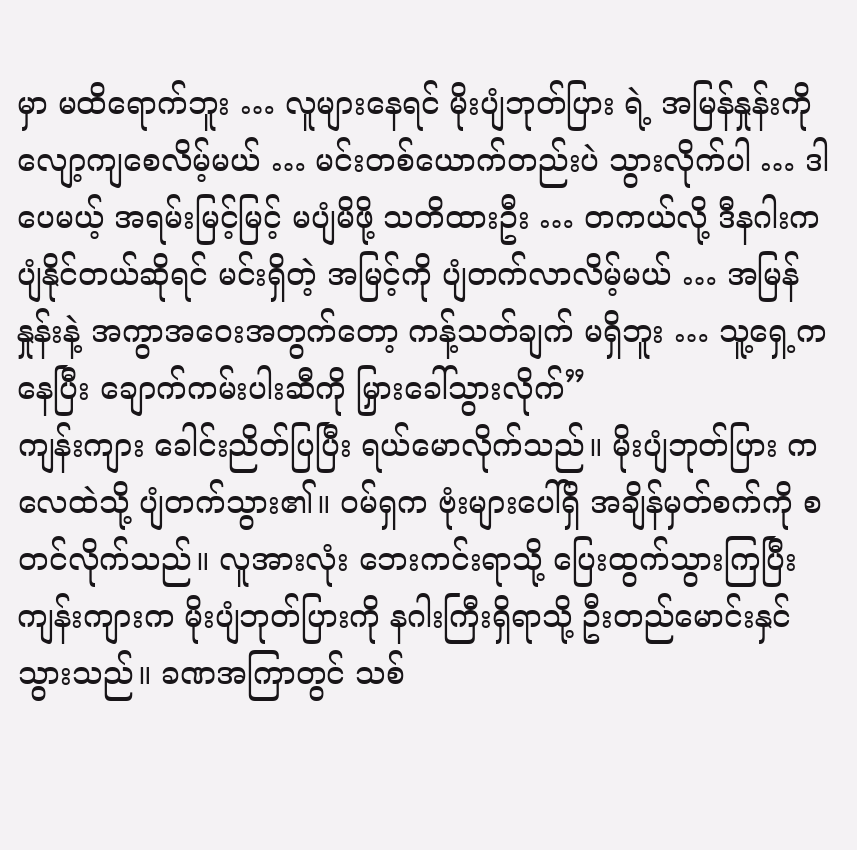မှာ မထိရောက်ဘူး … လူများနေရင် မိုးပျံဘုတ်ပြား ရဲ့ အမြန်နှုန်းကို လျော့ကျစေလိမ့်မယ် … မင်းတစ်ယောက်တည်းပဲ သွားလိုက်ပါ … ဒါပေမယ့် အရမ်းမြင့်မြင့် မပျံမိဖို့ သတိထားဦး … တကယ်လို့ ဒီနဂါးက ပျံနိုင်တယ်ဆိုရင် မင်းရှိတဲ့ အမြင့်ကို ပျံတက်လာလိမ့်မယ် … အမြန်နှုန်းနဲ့ အကွာအဝေးအတွက်တော့ ကန့်သတ်ချက် မရှိဘူး … သူ့ရှေ့ကနေပြီး ချောက်ကမ်းပါးဆီကို မြှားခေါ်သွားလိုက်”
ကျန်းကျား ခေါင်းညိတ်ပြပြီး ရယ်မောလိုက်သည်။ မိုးပျံဘုတ်ပြား က လေထဲသို့ ပျံတက်သွား၏။ ဝမ်ရှက ဗုံးများပေါ်ရှိ အချိန်မှတ်စက်ကို စတင်လိုက်သည်။ လူအားလုံး ဘေးကင်းရာသို့ ပြေးထွက်သွားကြပြီး ကျန်းကျားက မိုးပျံဘုတ်ပြားကို နဂါးကြီးရှိရာသို့ ဦးတည်မောင်းနှင်သွားသည်။ ခဏအကြာတွင် သစ်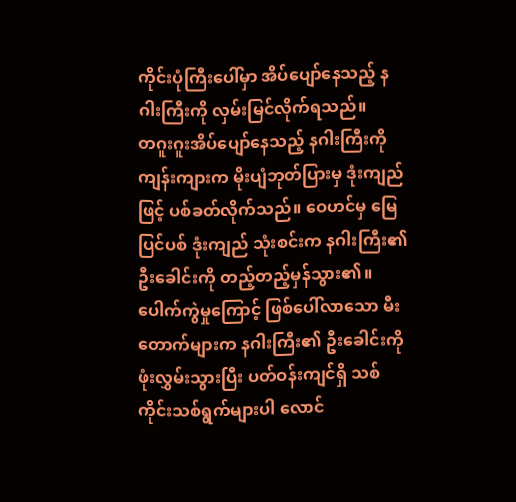ကိုင်းပုံကြီးပေါ်မှာ အိပ်ပျော်နေသည့် နဂါးကြီးကို လှမ်းမြင်လိုက်ရသည်။
တဂူးဂူးအိပ်ပျော်နေသည့် နဂါးကြီးကို ကျန်းကျားက မိုးပျံဘုတ်ပြားမှ ဒုံးကျည်ဖြင့် ပစ်ခတ်လိုက်သည်။ ဝေဟင်မှ မြေပြင်ပစ် ဒုံးကျည် သုံးစင်းက နဂါးကြီး၏ ဦးခေါင်းကို တည့်တည့်မှန်သွား၏။ ပေါက်ကွဲမှုကြောင့် ဖြစ်ပေါ်လာသော မီးတောက်များက နဂါးကြီး၏ ဦးခေါင်းကို ဖုံးလွှမ်းသွားပြီး ပတ်ဝန်းကျင်ရှိ သစ်ကိုင်းသစ်ရွက်များပါ လောင်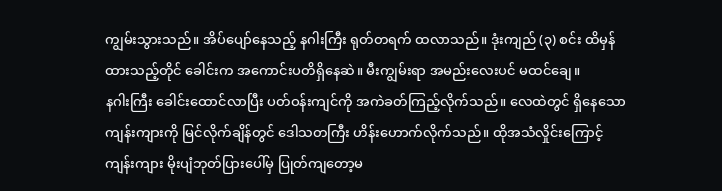ကျွမ်းသွားသည်။ အိပ်ပျော်နေသည့် နဂါးကြီး ရုတ်တရက် ထလာသည်။ ဒုံးကျည် (၃) စင်း ထိမှန်ထားသည့်တိုင် ခေါင်းက အကောင်းပတိရှိနေဆဲ။ မီးကျွမ်းရာ အမည်းလေးပင် မထင်ချေ။
နဂါးကြီး ခေါင်းထောင်လာပြီး ပတ်ဝန်းကျင်ကို အကဲခတ်ကြည့်လိုက်သည်။ လေထဲတွင် ရှိနေသော ကျန်းကျားကို မြင်လိုက်ချိန်တွင် ဒေါသတကြီး ဟိန်းဟောက်လိုက်သည်။ ထိုအသံလှိုင်းကြောင့် ကျန်းကျား မိုးပျံဘုတ်ပြားပေါ်မှ ပြုတ်ကျတော့မ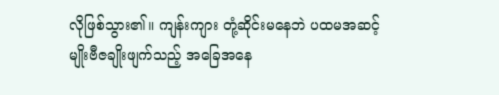လိုဖြစ်သွား၏။ ကျန်းကျား တုံ့ဆိုင်းမနေဘဲ ပထမအဆင့် မျိုးဗီဇချိုးဖျက်သည့် အခြေအနေ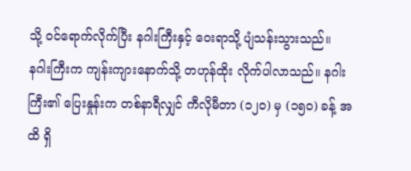သို့ ဝင်ရောက်လိုက်ပြီး နဂါးကြီးနှင့် ဝေးရာသို့ ပျံသန်းသွားသည်။
နဂါးကြီးက ကျန်းကျားနောက်သို့ တဟုန်ထိုး လိုက်ပါလာသည်။ နဂါးကြီး၏ ပြေးနှုန်းက တစ်နာရီလျှင် ကီလိုမီတာ (၁၂၀) မှ (၁၅၀) ခန့် အထိ ရှိ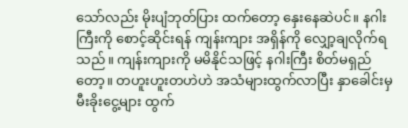သော်လည်း မိုးပျံဘုတ်ပြား ထက်တော့ နှေးနေဆဲပင်။ နဂါးကြီးကို စောင့်ဆိုင်းရန် ကျန်းကျား အရှိန်ကို လျှော့ချလိုက်ရသည်။ ကျန်းကျားကို မမိနိုင်သဖြင့် နဂါးကြီး စိတ်မရှည်တော့။ တဟူးဟူးတဟဲဟဲ အသံများထွက်လာပြီး နှာခေါင်းမှ မီးခိုးငွေ့များ ထွက်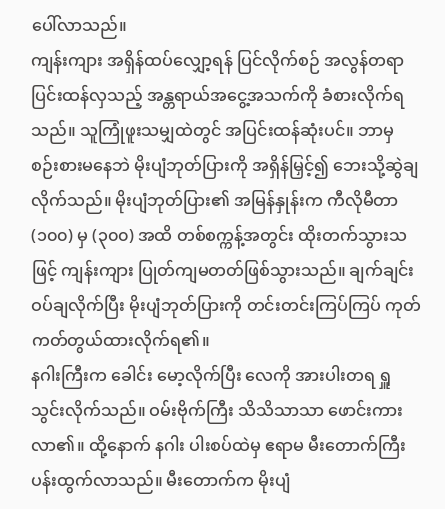ပေါ်လာသည်။
ကျန်းကျား အရှိန်ထပ်လျှော့ရန် ပြင်လိုက်စဉ် အလွန်တရာ ပြင်းထန်လှသည့် အန္တရာယ်အငွေ့အသက်ကို ခံစားလိုက်ရသည်။ သူကြုံဖူးသမျှထဲတွင် အပြင်းထန်ဆုံးပင်။ ဘာမှစဉ်းစားမနေဘဲ မိုးပျံဘုတ်ပြားကို အရှိန်မြှင့်၍ ဘေးသို့ဆွဲချလိုက်သည်။ မိုးပျံဘုတ်ပြား၏ အမြန်နှုန်းက ကီလိုမီတာ (၁၀၀) မှ (၃၀၀) အထိ တစ်စက္ကန့်အတွင်း ထိုးတက်သွားသဖြင့် ကျန်းကျား ပြုတ်ကျမတတ်ဖြစ်သွားသည်။ ချက်ချင်း ဝပ်ချလိုက်ပြီး မိုးပျံဘုတ်ပြားကို တင်းတင်းကြပ်ကြပ် ကုတ်ကတ်တွယ်ထားလိုက်ရ၏။
နဂါးကြီးက ခေါင်း မော့လိုက်ပြီး လေကို အားပါးတရ ရှူသွင်းလိုက်သည်။ ဝမ်းဗိုက်ကြီး သိသိသာသာ ဖောင်းကားလာ၏။ ထို့နောက် နဂါး ပါးစပ်ထဲမှ ဧရာမ မီးတောက်ကြီး ပန်းထွက်လာသည်။ မီးတောက်က မိုးပျံ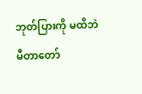ဘုတ်ပြားကို မထိဘဲ မီတာတော်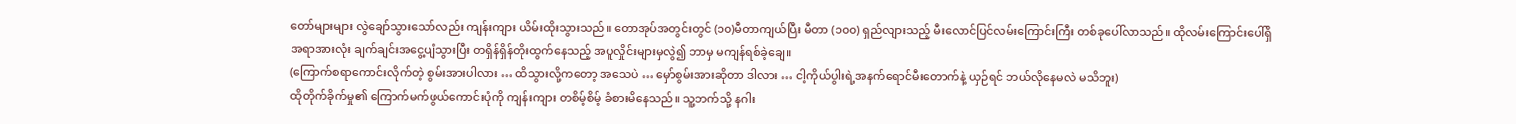တော်များများ လွဲချော်သွားသော်လည်း ကျန်းကျား ယိမ်းထိုးသွားသည်။ တောအုပ်အတွင်းတွင် (၁၀)မီတာကျယ်ပြီး မီတာ (၁၀၀) ရှည်လျားသည့် မီးလောင်ပြင်လမ်းကြောင်းကြီး တစ်ခုပေါ်လာသည်။ ထိုလမ်းကြောင်းပေါ်ရှိ အရာအားလုံး ချက်ချင်းအငွေ့ပျံသွားပြီး တရှိန်ရှိန်တိုးထွက်နေသည့် အပူလှိုင်းများမှလွဲ၍ ဘာမှ မကျန်ရစ်ခဲ့ချေ။
(ကြောက်စရာကောင်းလိုက်တဲ့ စွမ်းအားပါလား … ထိသွားလို့ကတော့ အသေပဲ … မှော်စွမ်းအားဆိုတာ ဒါလား … ငါ့ကိုယ်ပွါးရဲ့အနက်ရောင်မီးတောက်နဲ့ ယှဉ်ရင် ဘယ်လိုနေမလဲ မသိဘူး)
ထိုတိုက်ခိုက်မှု၏ ကြောက်မက်ဖွယ်ကောင်းပုံကို ကျန်းကျား တစိမ့်စိမ့် ခံစားမိနေသည်။ သူ့ဘက်သို့ နဂါး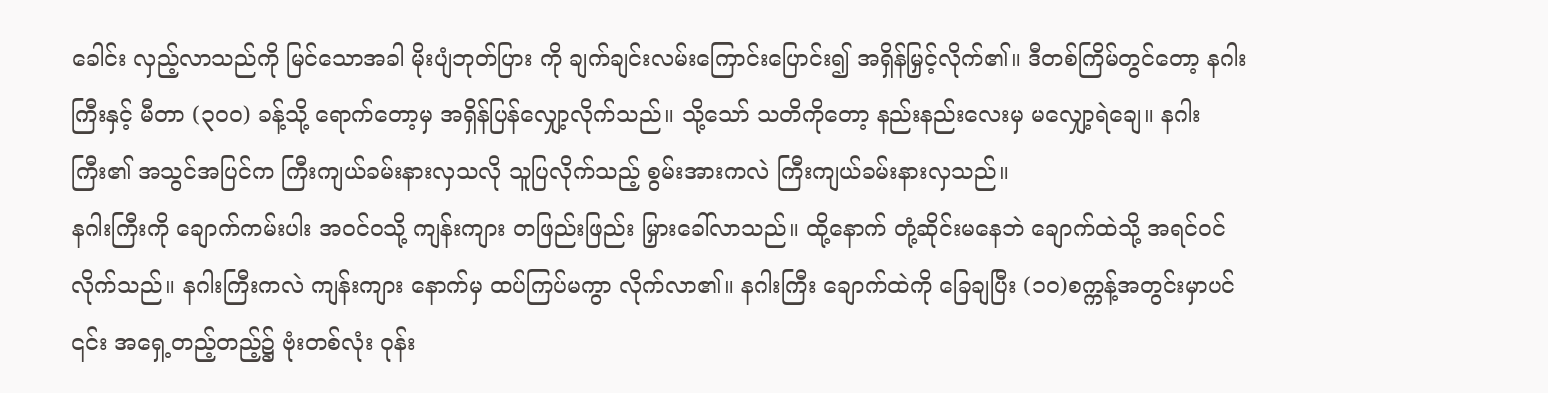ခေါင်း လှည့်လာသည်ကို မြင်သောအခါ မိုးပျံဘုတ်ပြား ကို ချက်ချင်းလမ်းကြောင်းပြောင်း၍ အရှိန်မြှင့်လိုက်၏။ ဒီတစ်ကြိမ်တွင်တော့ နဂါးကြီးနှင့် မီတာ (၃၀၀) ခန့်သို့ ရောက်တော့မှ အရှိန်ပြန်လျှော့လိုက်သည်။ သို့သော် သတိကိုတော့ နည်းနည်းလေးမှ မလျှော့ရဲချေ။ နဂါးကြီး၏ အသွင်အပြင်က ကြီးကျယ်ခမ်းနားလှသလို သူပြလိုက်သည့် စွမ်းအားကလဲ ကြီးကျယ်ခမ်းနားလှသည်။
နဂါးကြီးကို ချောက်ကမ်းပါး အဝင်ဝသို့ ကျန်းကျား တဖြည်းဖြည်း မြှားခေါ်လာသည်။ ထို့နောက် တုံ့ဆိုင်းမနေဘဲ ချောက်ထဲသို့ အရင်ဝင်လိုက်သည်။ နဂါးကြီးကလဲ ကျန်းကျား နောက်မှ ထပ်ကြပ်မကွာ လိုက်လာ၏။ နဂါးကြီး ချောက်ထဲကို ခြေချပြီး (၁၀)စက္ကန့်အတွင်းမှာပင် ၎င်း အရှေ့တည့်တည့်၌ ဗုံးတစ်လုံး ဝုန်း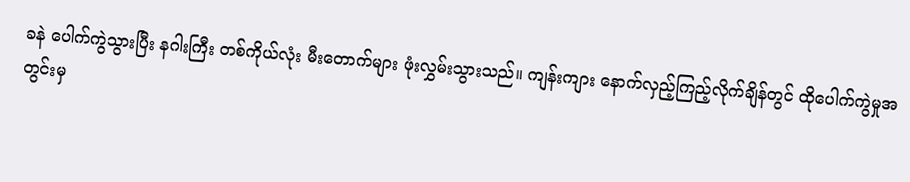ခနဲ ပေါက်ကွဲသွားပြီး နဂါးကြီး တစ်ကိုယ်လုံး မီးတောက်များ ဖုံးလွှမ်းသွားသည်။ ကျန်းကျား နောက်လှည့်ကြည့်လိုက်ချိန်တွင် ထိုပေါက်ကွဲမှုအတွင်းမှ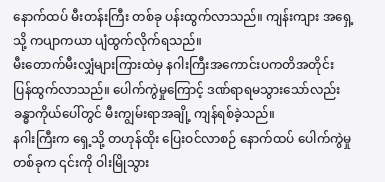နောက်ထပ် မီးတန်းကြီး တစ်ခု ပန်းထွက်လာသည်။ ကျန်းကျား အရှေ့သို့ ကပျာကယာ ပျံထွက်လိုက်ရသည်။
မီးတောက်မီးလျှံများကြားထဲမှ နဂါးကြီးအကောင်းပကတိအတိုင်း ပြန်ထွက်လာသည်။ ပေါက်ကွဲမှုကြောင့် ဒဏ်ရာရမသွားသော်လည်း ခန္ဓာကိုယ်ပေါ်တွင် မီးကျွမ်းရာအချို့ ကျန်ရစ်ခဲ့သည်။
နဂါးကြီးက ရှေ့သို့ တဟုန်ထိုး ပြေးဝင်လာစဉ် နောက်ထပ် ပေါက်ကွဲမှုတစ်ခုက ၎င်းကို ဝါးမြိုသွား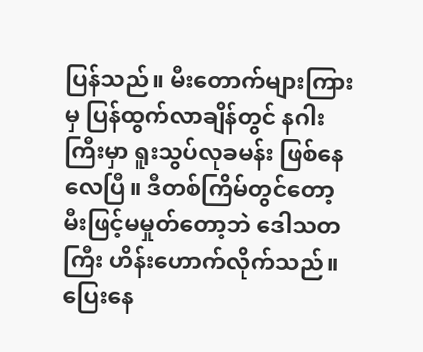ပြန်သည်။ မီးတောက်များကြားမှ ပြန်ထွက်လာချိန်တွင် နဂါးကြီးမှာ ရူးသွပ်လုခမန်း ဖြစ်နေလေပြီ။ ဒီတစ်ကြိမ်တွင်တော့ မီးဖြင့်မမှုတ်တော့ဘဲ ဒေါသတကြီး ဟိန်းဟောက်လိုက်သည်။ ပြေးနေ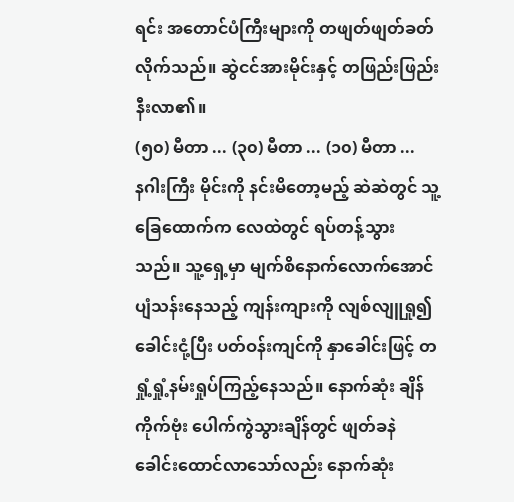ရင်း အတောင်ပံကြီးများကို တဖျတ်ဖျတ်ခတ်လိုက်သည်။ ဆွဲငင်အားမိုင်းနှင့် တဖြည်းဖြည်း နီးလာ၏။
(၅၀) မီတာ ... (၃၀) မီတာ ... (၁၀) မီတာ ...
နဂါးကြီး မိုင်းကို နင်းမိတော့မည့် ဆဲဆဲတွင် သူ့ခြေထောက်က လေထဲတွင် ရပ်တန့်သွားသည်။ သူ့ရှေ့မှာ မျက်စိနောက်လောက်အောင် ပျံသန်းနေသည့် ကျန်းကျားကို လျစ်လျူရှု၍ ခေါင်းငုံ့ပြီး ပတ်ဝန်းကျင်ကို နှာခေါင်းဖြင့် တရှုံ့ရှုံ့နမ်းရှုပ်ကြည့်နေသည်။ နောက်ဆုံး ချိန်ကိုက်ဗုံး ပေါက်ကွဲသွားချိန်တွင် ဖျတ်ခနဲ ခေါင်းထောင်လာသော်လည်း နောက်ဆုံး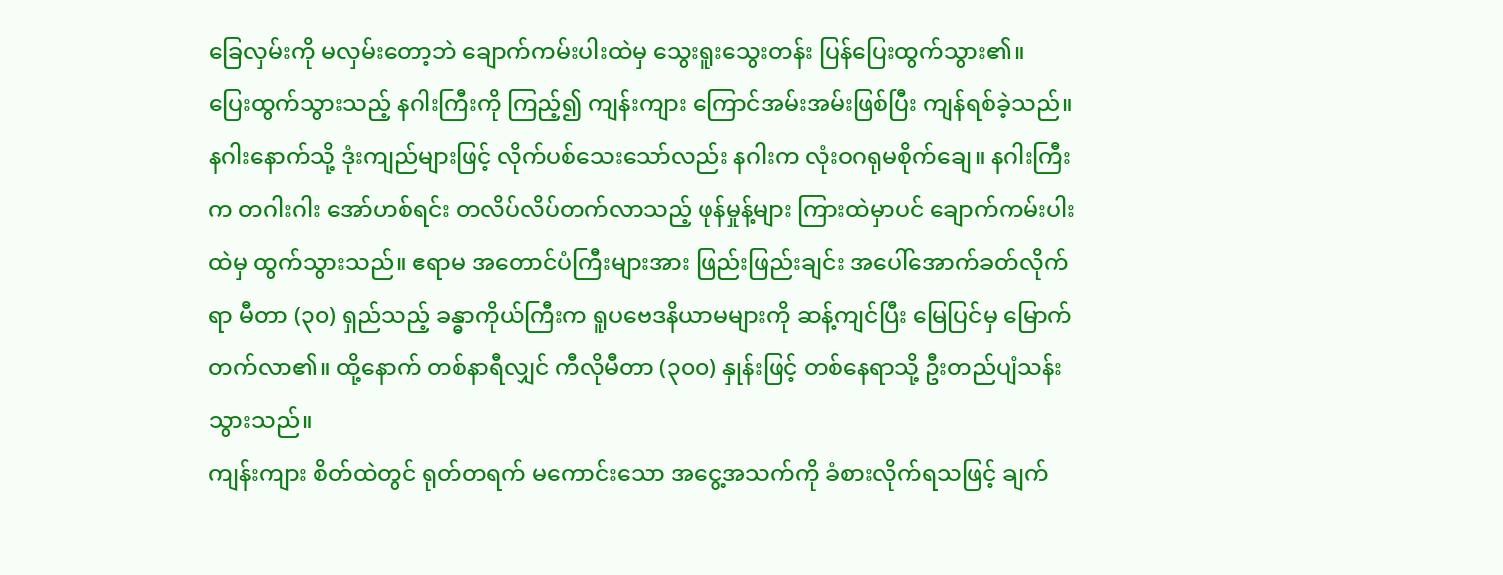ခြေလှမ်းကို မလှမ်းတော့ဘဲ ချောက်ကမ်းပါးထဲမှ သွေးရူးသွေးတန်း ပြန်ပြေးထွက်သွား၏။
ပြေးထွက်သွားသည့် နဂါးကြီးကို ကြည့်၍ ကျန်းကျား ကြောင်အမ်းအမ်းဖြစ်ပြီး ကျန်ရစ်ခဲ့သည်။ နဂါးနောက်သို့ ဒုံးကျည်များဖြင့် လိုက်ပစ်သေးသော်လည်း နဂါးက လုံးဝဂရုမစိုက်ချေ။ နဂါးကြီးက တဂါးဂါး အော်ဟစ်ရင်း တလိပ်လိပ်တက်လာသည့် ဖုန်မှုန့်များ ကြားထဲမှာပင် ချောက်ကမ်းပါးထဲမှ ထွက်သွားသည်။ ဧရာမ အတောင်ပံကြီးများအား ဖြည်းဖြည်းချင်း အပေါ်အောက်ခတ်လိုက်ရာ မီတာ (၃၀) ရှည်သည့် ခန္ဓာကိုယ်ကြီးက ရူပဗေဒနိယာမများကို ဆန့်ကျင်ပြီး မြေပြင်မှ မြောက်တက်လာ၏။ ထို့နောက် တစ်နာရီလျှင် ကီလိုမီတာ (၃၀၀) နှုန်းဖြင့် တစ်နေရာသို့ ဦးတည်ပျံသန်းသွားသည်။
ကျန်းကျား စိတ်ထဲတွင် ရုတ်တရက် မကောင်းသော အငွေ့အသက်ကို ခံစားလိုက်ရသဖြင့် ချက်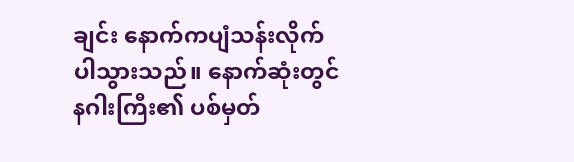ချင်း နောက်ကပျံသန်းလိုက်ပါသွားသည်။ နောက်ဆုံးတွင် နဂါးကြီး၏ ပစ်မှတ်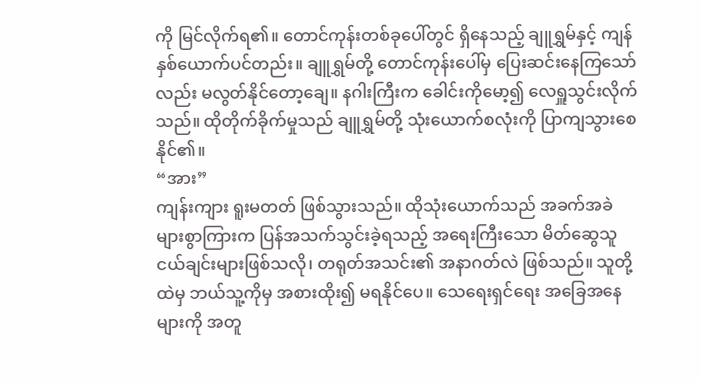ကို မြင်လိုက်ရ၏။ တောင်ကုန်းတစ်ခုပေါ်တွင် ရှိနေသည့် ချူရွှမ်နှင့် ကျန်နှစ်ယောက်ပင်တည်း။ ချူရွှမ်တို့ တောင်ကုန်းပေါ်မှ ပြေးဆင်းနေကြသော်လည်း မလွတ်နိုင်တော့ချေ။ နဂါးကြီးက ခေါင်းကိုမော့၍ လေရှူသွင်းလိုက်သည်။ ထိုတိုက်ခိုက်မှုသည် ချူရွှမ်တို့ သုံးယောက်စလုံးကို ပြာကျသွားစေနိုင်၏။
“အား”
ကျန်းကျား ရူးမတတ် ဖြစ်သွားသည်။ ထိုသုံးယောက်သည် အခက်အခဲများစွာကြားက ပြန်အသက်သွင်းခဲ့ရသည့် အရေးကြီးသော မိတ်ဆွေသူငယ်ချင်းများဖြစ်သလို၊ တရုတ်အသင်း၏ အနာဂတ်လဲ ဖြစ်သည်။ သူတို့ထဲမှ ဘယ်သူ့ကိုမှ အစားထိုး၍ မရနိုင်ပေ။ သေရေးရှင်ရေး အခြေအနေများကို အတူ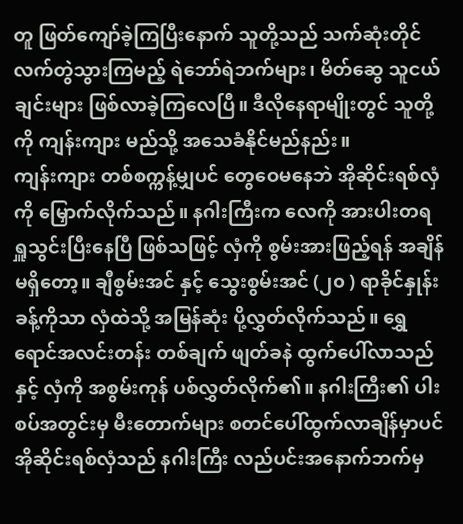တူ ဖြတ်ကျော်ခဲ့ကြပြီးနောက် သူတို့သည် သက်ဆုံးတိုင် လက်တွဲသွားကြမည့် ရဲဘော်ရဲဘက်များ၊ မိတ်ဆွေ သူငယ်ချင်းများ ဖြစ်လာခဲ့ကြလေပြီ။ ဒီလိုနေရာမျိုးတွင် သူတို့ကို ကျန်းကျား မည်သို့ အသေခံနိုင်မည်နည်း။
ကျန်းကျား တစ်စက္ကန့်မျှပင် တွေဝေမနေဘဲ အိုဆိုင်းရစ်လှံကို မြှောက်လိုက်သည်။ နဂါးကြီးက လေကို အားပါးတရ ရှူသွင်းပြီးနေပြီ ဖြစ်သဖြင့် လှံကို စွမ်းအားဖြည့်ရန် အချိန်မရှိတော့။ ချီစွမ်းအင် နှင့် သွေးစွမ်းအင် (၂၀ ) ရာခိုင်နှုန်းခန့်ကိုသာ လှံထဲသို့ အမြန်ဆုံး ပို့လွှတ်လိုက်သည်။ ရွှေရောင်အလင်းတန်း တစ်ချက် ဖျတ်ခနဲ ထွက်ပေါ်လာသည်နှင့် လှံကို အစွမ်းကုန် ပစ်လွှတ်လိုက်၏။ နဂါးကြီး၏ ပါးစပ်အတွင်းမှ မီးတောက်များ စတင်ပေါ်ထွက်လာချိန်မှာပင် အိုဆိုင်းရစ်လှံသည် နဂါးကြီး လည်ပင်းအနောက်ဘက်မှ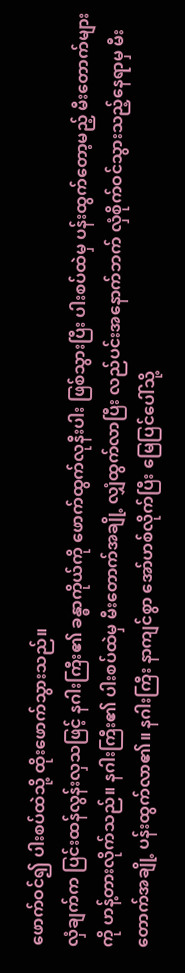ဖောက်ဝင်၍ ပါးစပ်ထဲသို့ ထိုးဖောက်သွားသည်။
လှံချက်က ပြင်းထန်လွန်းလှသဖြင့် နဂါးကြီး၏ ခန္ဓာကိုယ်ကို ဖောက်ထွက်လုနီးပါး ဖြစ်သွားပြီး ပါးစပ်ထဲမှ ပန်းထွက်တော့မည့် မီးတောက်များကို ဟန့်တားလိုက်သည်။ နဂါးကြီး၏ ပါးစပ်ထဲမှ မီးတောက်အချို့ လျှံထွက်လာပြီး လည်ပင်းအနောက်ဘက် လှံစိုက်ဝင်သွားသည့်နေရာမှ မီးတောက်အချို့ ပန်းထွက်လာ၏။ နဂါးကြီး နာကျင်စွာ အော်ဟစ်လိုက်ပြီး မြေပြင်ပေါ်သို့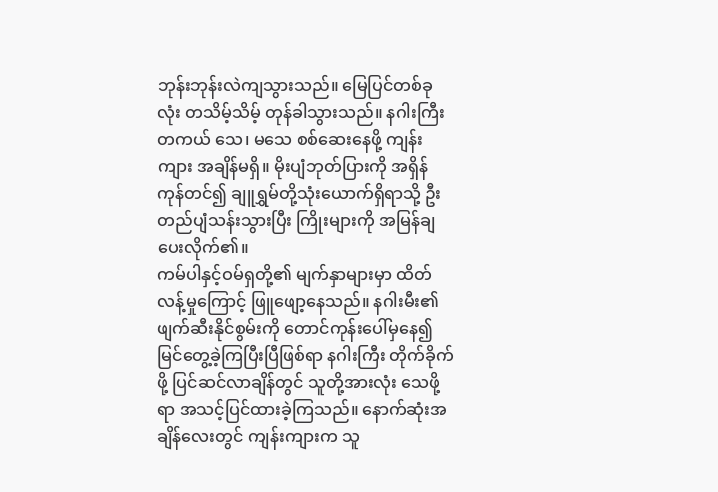ဘုန်းဘုန်းလဲကျသွားသည်။ မြေပြင်တစ်ခုလုံး တသိမ့်သိမ့် တုန်ခါသွားသည်။ နဂါးကြီး တကယ် သေ၊ မသေ စစ်ဆေးနေဖို့ ကျန်းကျား အချိန်မရှိ။ မိုးပျံဘုတ်ပြားကို အရှိန်ကုန်တင်၍ ချူရွှမ်တို့သုံးယောက်ရှိရာသို့ ဦးတည်ပျံသန်းသွားပြီး ကြိုးများကို အမြန်ချပေးလိုက်၏။
ကမ်ပါနှင့်ဝမ်ရှတို့၏ မျက်နှာများမှာ ထိတ်လန့်မှုကြောင့် ဖြူဖျော့နေသည်။ နဂါးမီး၏ ဖျက်ဆီးနိုင်စွမ်းကို တောင်ကုန်းပေါ်မှနေ၍ မြင်တွေ့ခဲ့ကြပြီးပြီဖြစ်ရာ နဂါးကြီး တိုက်ခိုက်ဖို့ ပြင်ဆင်လာချိန်တွင် သူတို့အားလုံး သေဖို့ရာ အသင့်ပြင်ထားခဲ့ကြသည်။ နောက်ဆုံးအချိန်လေးတွင် ကျန်းကျားက သူ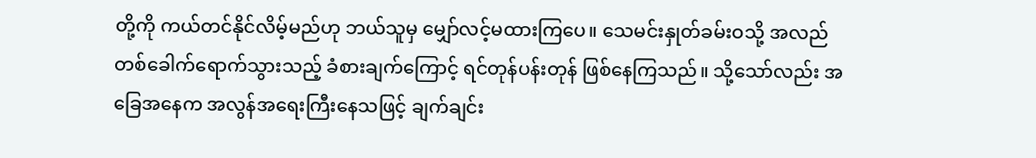တို့ကို ကယ်တင်နိုင်လိမ့်မည်ဟု ဘယ်သူမှ မျှော်လင့်မထားကြပေ။ သေမင်းနှုတ်ခမ်းဝသို့ အလည်တစ်ခေါက်ရောက်သွားသည့် ခံစားချက်ကြောင့် ရင်တုန်ပန်းတုန် ဖြစ်နေကြသည်။ သို့သော်လည်း အခြေအနေက အလွန်အရေးကြီးနေသဖြင့် ချက်ချင်း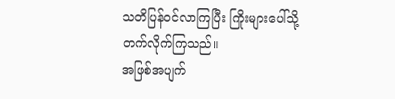သတိပြန်ဝင်လာကြပြီး ကြိုးများပေါ်သို့ တက်လိုက်ကြသည်။
အဖြစ်အပျက်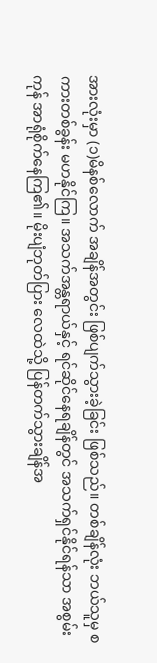အားလုံးမှာ (၁)မိနစ်လောက် အချိန်အတွင်း ဖြစ်ပျက်သွားခဲ့ခြင်း ဖြစ်သည်။ တစ်ချိန်လုံး ဘယ်သူမှ စကားတစ်ခွန်း မဟနိုင်ကြ။ အသက်အန္တရာယ်နှင့် ရင်ဆိုင်နေရချိန်တွင် အသက်ရှင်နိုင်ရန်သာ အစွမ်းကုန် အာရုံစိုက်နေကြ၏။ မိုးပျံဘုတ်ပြား လေထဲသို့ ပြန်တက်သွားချိန်အ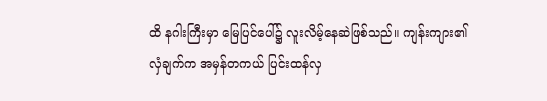ထိ နဂါးကြီးမှာ မြေပြင်ပေါ်၌ လူးလိမ့်နေဆဲဖြစ်သည်။ ကျန်းကျား၏ လှံချက်က အမှန်တကယ် ပြင်းထန်လှ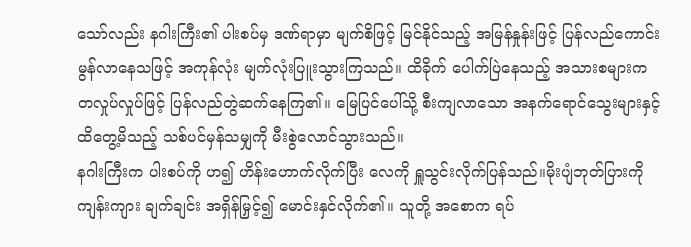သော်လည်း နဂါးကြီး၏ ပါးစပ်မှ ဒဏ်ရာမှာ မျက်စိဖြင့် မြင်နိုင်သည့် အမြန်နှုန်းဖြင့် ပြန်လည်ကောင်းမွန်လာနေသဖြင့် အကုန်လုံး မျက်လုံးပြူးသွားကြသည်။ ထိခိုက် ပေါက်ပြဲနေသည့် အသားစများက တလှုပ်လှုပ်ဖြင့် ပြန်လည်တွဲဆက်နေကြ၏။ မြေပြင်ပေါ်သို့ စီးကျလာသော အနက်ရောင်သွေးများနှင့် ထိတွေ့မိသည့် သစ်ပင်မှန်သမျှကို မီးစွဲလောင်သွားသည်။
နဂါးကြီးက ပါးစပ်ကို ဟ၍ ဟိန်းဟောက်လိုက်ပြီး လေကို ရှူသွင်းလိုက်ပြန်သည်။မိုးပျံဘုတ်ပြားကို ကျန်းကျား ချက်ချင်း အရှိန်မြှင့်၍ မောင်းနှင်လိုက်၏။ သူတို့ အစောက ရပ်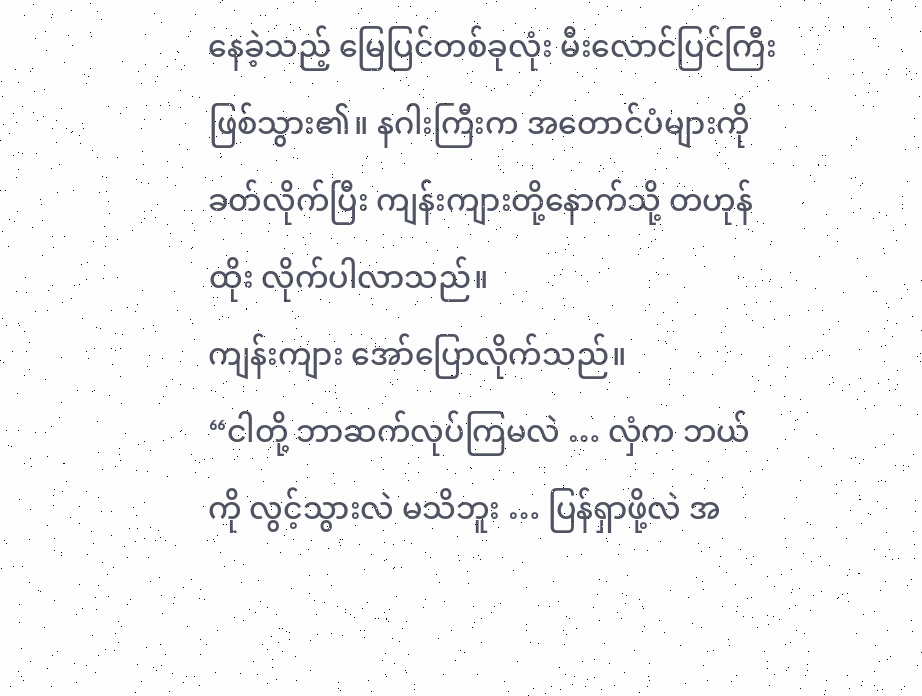နေခဲ့သည့် မြေပြင်တစ်ခုလုံး မီးလောင်ပြင်ကြီး ဖြစ်သွား၏။ နဂါးကြီးက အတောင်ပံများကို ခတ်လိုက်ပြီး ကျန်းကျားတို့နောက်သို့ တဟုန်ထိုး လိုက်ပါလာသည်။
ကျန်းကျား အော်ပြောလိုက်သည်။
“ငါတို့ ဘာဆက်လုပ်ကြမလဲ … လှံက ဘယ်ကို လွင့်သွားလဲ မသိဘူး … ပြန်ရှာဖို့လဲ အ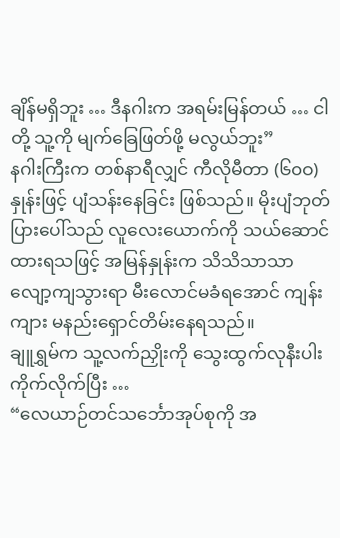ချိန်မရှိဘူး … ဒီနဂါးက အရမ်းမြန်တယ် … ငါတို့ သူ့ကို မျက်ခြေဖြတ်ဖို့ မလွယ်ဘူး”
နဂါးကြီးက တစ်နာရီလျှင် ကီလိုမီတာ (၆၀ဝ) နှုန်းဖြင့် ပျံသန်းနေခြင်း ဖြစ်သည်။ မိုးပျံဘုတ်ပြားပေါ်သည် လူလေးယောက်ကို သယ်ဆောင်ထားရသဖြင့် အမြန်နှုန်းက သိသိသာသာ လျော့ကျသွားရာ မီးလောင်မခံရအောင် ကျန်းကျား မနည်းရှောင်တိမ်းနေရသည်။
ချူရွှမ်က သူ့လက်ညှိုးကို သွေးထွက်လုနီးပါး ကိုက်လိုက်ပြီး …
“လေယာဉ်တင်သင်္ဘောအုပ်စုကို အ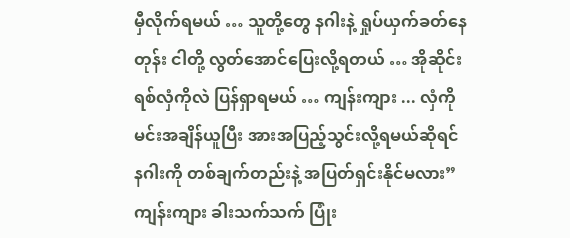မှီလိုက်ရမယ် … သူတို့တွေ နဂါးနဲ့ ရှုပ်ယှက်ခတ်နေတုန်း ငါတို့ လွတ်အောင်ပြေးလို့ရတယ် … အိုဆိုင်းရစ်လှံကိုလဲ ပြန်ရှာရမယ် … ကျန်းကျား ... လှံကို မင်းအချိန်ယူပြီး အားအပြည့်သွင်းလို့ရမယ်ဆိုရင် နဂါးကို တစ်ချက်တည်းနဲ့ အပြတ်ရှင်းနိုင်မလား”
ကျန်းကျား ခါးသက်သက် ပြုံး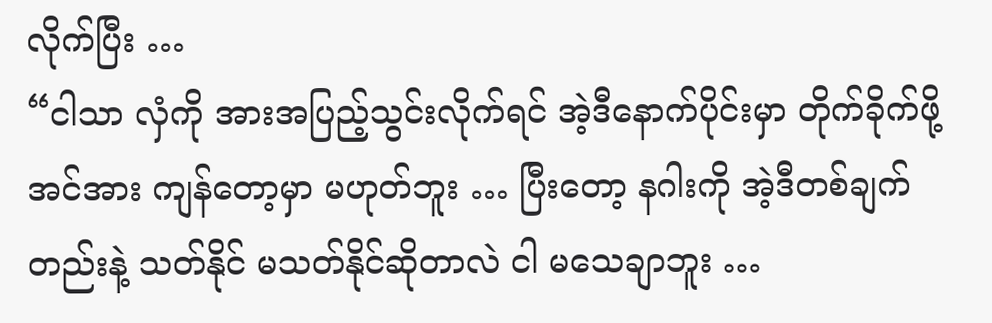လိုက်ပြီး …
“ငါသာ လှံကို အားအပြည့်သွင်းလိုက်ရင် အဲ့ဒီနောက်ပိုင်းမှာ တိုက်ခိုက်ဖို့ အင်အား ကျန်တော့မှာ မဟုတ်ဘူး … ပြီးတော့ နဂါးကို အဲ့ဒီတစ်ချက်တည်းနဲ့ သတ်နိုင် မသတ်နိုင်ဆိုတာလဲ ငါ မသေချာဘူး …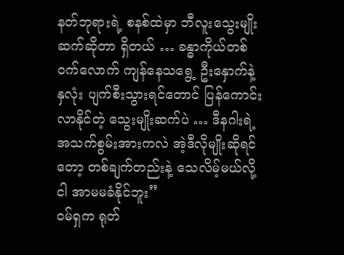နတ်ဘုရားရဲ့ စနစ်ထဲမှာ ဘီလူးသွေးမျိုးဆက်ဆိုတာ ရှိတယ် … ခန္ဓာကိုယ်တစ်ဝက်လောက် ကျန်နေသရွေ့ ဦးနှောက်နဲ့ နှလုံး ပျက်စီးသွားရင်တောင် ပြန်ကောင်းလာနိုင်တဲ့ သွေးမျိုးဆက်ပဲ … ဒီနဂါးရဲ့ အသက်စွမ်းအားကလဲ အဲ့ဒီလိုမျိုးဆိုရင်တော့ တစ်ချက်တည်းနဲ့ သေလိမ့်မယ်လို့ ငါ အာမမခံနိုင်ဘူး”
ဝမ်ရှက ရုတ်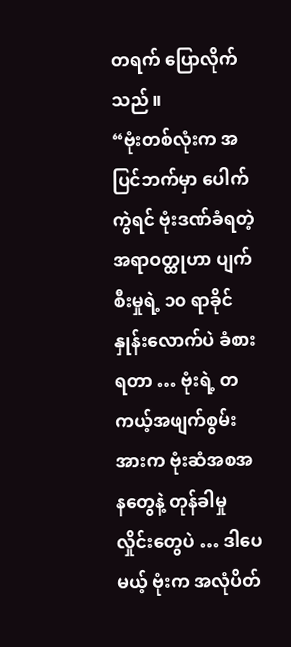တရက် ပြောလိုက်သည်။
“ဗုံးတစ်လုံးက အပြင်ဘက်မှာ ပေါက်ကွဲရင် ဗုံးဒဏ်ခံရတဲ့ အရာဝတ္ထုဟာ ပျက်စီးမှုရဲ့ ၁၀ ရာခိုင်နှုန်းလောက်ပဲ ခံစားရတာ … ဗုံးရဲ့ တကယ့်အဖျက်စွမ်းအားက ဗုံးဆံအစအနတွေနဲ့ တုန်ခါမှုလှိုင်းတွေပဲ … ဒါပေမယ့် ဗုံးက အလုံပိတ်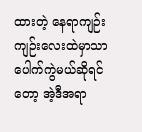ထားတဲ့ နေရာကျဉ်းကျဉ်းလေးထဲမှာသာ ပေါက်ကွဲမယ်ဆိုရင်တော့ အဲ့ဒီအရာ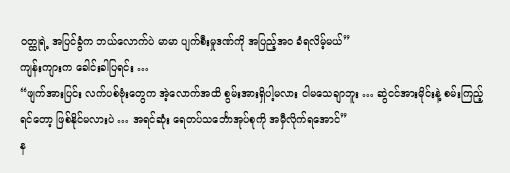ဝတ္ထုရဲ့ အပြင်ခွံက ဘယ်လောက်ပဲ မာမာ ပျက်စီးမှုဒဏ်ကို အပြည့်အဝ ခံရလိမ့်မယ်”
ကျန်းကျားက ခေါင်းခါပြရင်း …
“ဖျက်အားပြင်း လက်ပစ်ဗုံးတွေက အဲ့လောက်အထိ စွမ်းအားရှိပါ့မလား ငါမသေချာဘူး … ဆွဲငင်အားမိုင်းနဲ့ စမ်းကြည့်ရင်တော့ ဖြစ်နိုင်မလားပဲ … အရင်ဆုံး ရေတပ်သင်္ဘောအုပ်စုကို အမှီလိုက်ရအောင်”
န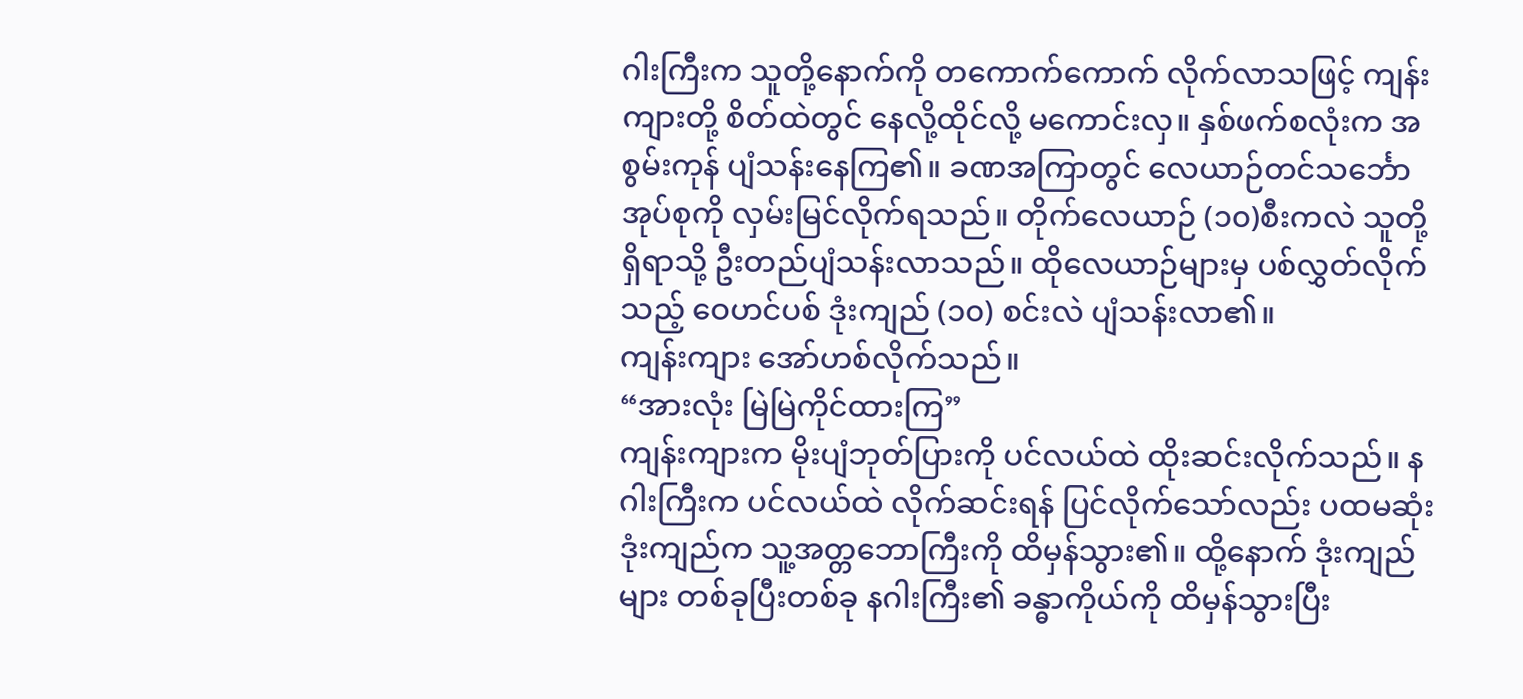ဂါးကြီးက သူတို့နောက်ကို တကောက်ကောက် လိုက်လာသဖြင့် ကျန်းကျားတို့ စိတ်ထဲတွင် နေလို့ထိုင်လို့ မကောင်းလှ။ နှစ်ဖက်စလုံးက အစွမ်းကုန် ပျံသန်းနေကြ၏။ ခဏအကြာတွင် လေယာဉ်တင်သင်္ဘောအုပ်စုကို လှမ်းမြင်လိုက်ရသည်။ တိုက်လေယာဉ် (၁၀)စီးကလဲ သူတို့ရှိရာသို့ ဦးတည်ပျံသန်းလာသည်။ ထိုလေယာဉ်များမှ ပစ်လွှတ်လိုက်သည့် ဝေဟင်ပစ် ဒုံးကျည် (၁၀) စင်းလဲ ပျံသန်းလာ၏။
ကျန်းကျား အော်ဟစ်လိုက်သည်။
“အားလုံး မြဲမြဲကိုင်ထားကြ”
ကျန်းကျားက မိုးပျံဘုတ်ပြားကို ပင်လယ်ထဲ ထိုးဆင်းလိုက်သည်။ နဂါးကြီးက ပင်လယ်ထဲ လိုက်ဆင်းရန် ပြင်လိုက်သော်လည်း ပထမဆုံး ဒုံးကျည်က သူ့အတ္တဘောကြီးကို ထိမှန်သွား၏။ ထို့နောက် ဒုံးကျည်များ တစ်ခုပြီးတစ်ခု နဂါးကြီး၏ ခန္ဓာကိုယ်ကို ထိမှန်သွားပြီး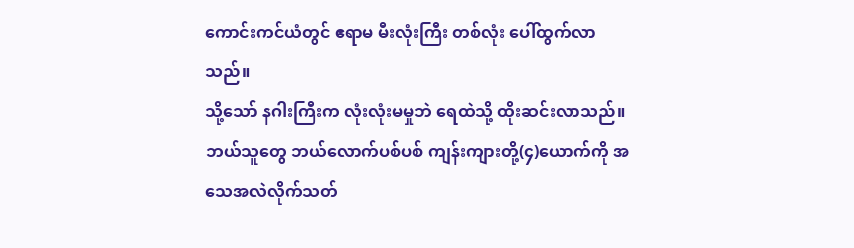ကောင်းကင်ယံတွင် ဧရာမ မီးလုံးကြီး တစ်လုံး ပေါ်ထွက်လာသည်။
သို့သော် နဂါးကြီးက လုံးလုံးမမှုဘဲ ရေထဲသို့ ထိုးဆင်းလာသည်။ ဘယ်သူတွေ ဘယ်လောက်ပစ်ပစ် ကျန်းကျားတို့(၄)ယောက်ကို အသေအလဲလိုက်သတ်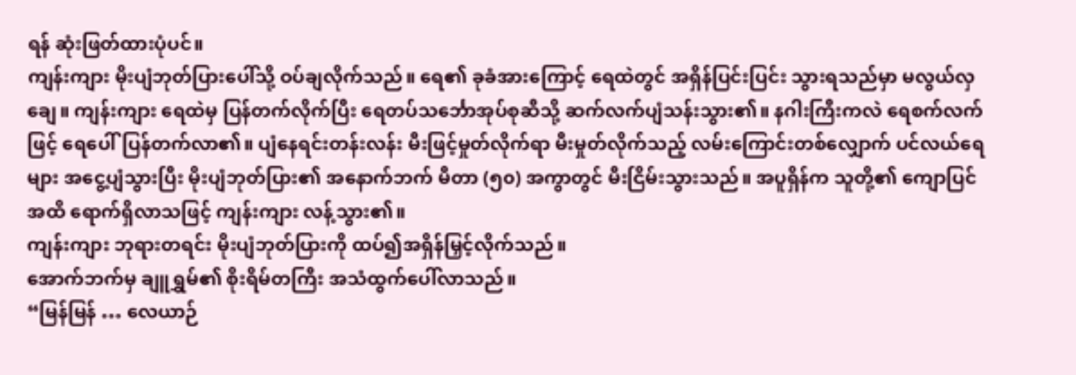ရန် ဆုံးဖြတ်ထားပုံပင်။
ကျန်းကျား မိုးပျံဘုတ်ပြားပေါ်သို့ ဝပ်ချလိုက်သည်။ ရေ၏ ခုခံအားကြောင့် ရေထဲတွင် အရှိန်ပြင်းပြင်း သွားရသည်မှာ မလွယ်လှချေ။ ကျန်းကျား ရေထဲမှ ပြန်တက်လိုက်ပြီး ရေတပ်သင်္ဘောအုပ်စုဆီသို့ ဆက်လက်ပျံသန်းသွား၏။ နဂါးကြီးကလဲ ရေစက်လက်ဖြင့် ရေပေါ်ပြန်တက်လာ၏။ ပျံနေရင်းတန်းလန်း မီးဖြင့်မှုတ်လိုက်ရာ မီးမှုတ်လိုက်သည့် လမ်းကြောင်းတစ်လျှောက် ပင်လယ်ရေများ အငွေ့ပျံသွားပြီး မိုးပျံဘုတ်ပြား၏ အနောက်ဘက် မီတာ (၅၀) အကွာတွင် မီးငြိမ်းသွားသည်။ အပူရှိန်က သူတို့၏ ကျောပြင်အထိ ရောက်ရှိလာသဖြင့် ကျန်းကျား လန့်သွား၏။
ကျန်းကျား ဘုရားတရင်း မိုးပျံဘုတ်ပြားကို ထပ်၍အရှိန်မြှင့်လိုက်သည်။
အောက်ဘက်မှ ချူရွှမ်၏ စိုးရိမ်တကြီး အသံထွက်ပေါ်လာသည်။
“မြန်မြန် … လေယာဉ်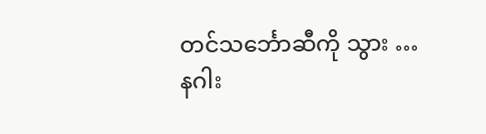တင်သင်္ဘောဆီကို သွား … နဂါး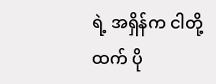ရဲ့ အရှိန်က ငါတို့ထက် ပို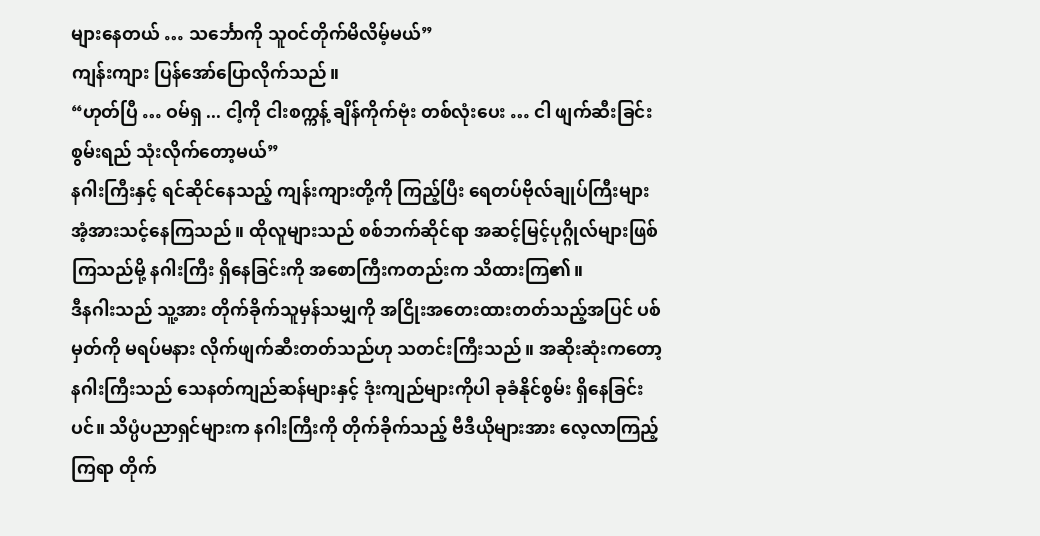များနေတယ် … သင်္ဘောကို သူဝင်တိုက်မိလိမ့်မယ်”
ကျန်းကျား ပြန်အော်ပြောလိုက်သည်။
“ဟုတ်ပြီ … ဝမ်ရှ ... ငါ့ကို ငါးစက္ကန့် ချိန်ကိုက်ဗုံး တစ်လုံးပေး … ငါ ဖျက်ဆီးခြင်းစွမ်းရည် သုံးလိုက်တော့မယ်”
နဂါးကြီးနှင့် ရင်ဆိုင်နေသည့် ကျန်းကျားတို့ကို ကြည့်ပြီး ရေတပ်ဗိုလ်ချုပ်ကြီးများ အံ့အားသင့်နေကြသည်။ ထိုလူများသည် စစ်ဘက်ဆိုင်ရာ အဆင့်မြင့်ပုဂ္ဂိုလ်များဖြစ်ကြသည်မို့ နဂါးကြီး ရှိနေခြင်းကို အစောကြီးကတည်းက သိထားကြ၏။
ဒီနဂါးသည် သူ့အား တိုက်ခိုက်သူမှန်သမျှကို အငြိုးအတေးထားတတ်သည့်အပြင် ပစ်မှတ်ကို မရပ်မနား လိုက်ဖျက်ဆီးတတ်သည်ဟု သတင်းကြီးသည်။ အဆိုးဆုံးကတော့ နဂါးကြီးသည် သေနတ်ကျည်ဆန်များနှင့် ဒုံးကျည်များကိုပါ ခုခံနိုင်စွမ်း ရှိနေခြင်းပင်။ သိပ္ပံပညာရှင်များက နဂါးကြီးကို တိုက်ခိုက်သည့် ဗီဒီယိုများအား လေ့လာကြည့်ကြရာ တိုက်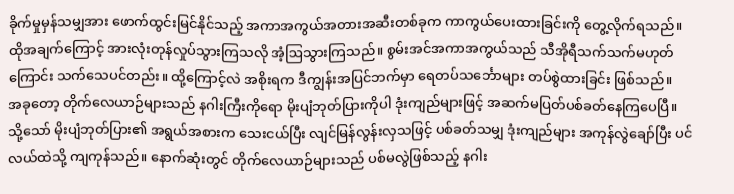ခိုက်မှုမှန်သမျှအား ဖောက်ထွင်းမြင်နိုင်သည့် အကာအကွယ်အတားအဆီးတစ်ခုက ကာကွယ်ပေးထားခြင်းကို တွေ့လိုက်ရသည်။ ထိုအချက်ကြောင့် အားလုံးတုန်လှုပ်သွားကြသလို အံ့ဩသွားကြသည်။ စွမ်းအင်အကာအကွယ်သည် သီအိုရီသက်သက်မဟုတ်ကြောင်း သက်သေပင်တည်း။ ထို့ကြောင့်လဲ အစိုးရက ဒီကျွန်းအပြင်ဘက်မှာ ရေတပ်သင်္ဘောများ တပ်စွဲထားခြင်း ဖြစ်သည်။
အခုတော့ တိုက်လေယာဉ်များသည် နဂါးကြီးကိုရော မိုးပျံဘုတ်ပြားကိုပါ ဒုံးကျည်များဖြင့် အဆက်မပြတ်ပစ်ခတ်နေကြပေပြီ။ သို့သော် မိုးပျံဘုတ်ပြား၏ အရွယ်အစားက သေးငယ်ပြီး လျင်မြန်လွန်းလှသဖြင့် ပစ်ခတ်သမျှ ဒုံးကျည်များ အကုန်လွဲချော်ပြီး ပင်လယ်ထဲသို့ ကျကုန်သည်။ နောက်ဆုံးတွင် တိုက်လေယာဉ်များသည် ပစ်မလွဲဖြစ်သည့် နဂါး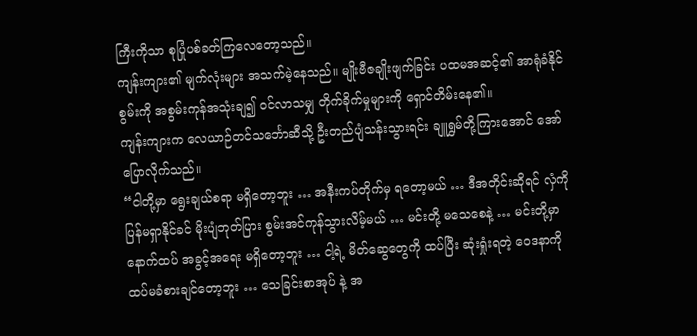ကြီးကိုသာ စုပြုံပစ်ခတ်ကြလေတော့သည်။
ကျန်းကျား၏ မျက်လုံးများ အသက်မဲ့နေသည်။ မျိုးဗီဇချိုးဖျက်ခြင်း ပထမအဆင့်၏ အာရုံခံနိုင်စွမ်းကို အစွမ်းကုန်အသုံးချ၍ ဝင်လာသမျှ တိုက်ခိုက်မှုများကို ရှောင်တိမ်းနေ၏။
ကျန်းကျားက လေယာဉ်တင်သင်္ဘောဆီသို့ ဦးတည်ပျံသန်းသွားရင်း ချူရွှမ်တို့ကြားအောင် အော်ပြောလိုက်သည်။
“ငါတို့မှာ ရွေးချယ်စရာ မရှိတော့ဘူး … အနီးကပ်တိုက်မှ ရတော့မယ် … ဒီအတိုင်းဆိုရင် လှံကို ပြန်မရှာနိုင်ခင် မိုးပျံဘုတ်ပြား စွမ်းအင်ကုန်သွားလိမ့်မယ် … မင်းတို့ မသေစေနဲ့ … မင်းတို့မှာ နောက်ထပ် အခွင့်အရေး မရှိတော့ဘူး … ငါ့ရဲ့ မိတ်ဆွေတွေကို ထပ်ပြီး ဆုံးရှုံးရတဲ့ ဝေဒနာကို ထပ်မခံစားချင်တော့ဘူး … သေခြင်းစာအုပ် နဲ့ အ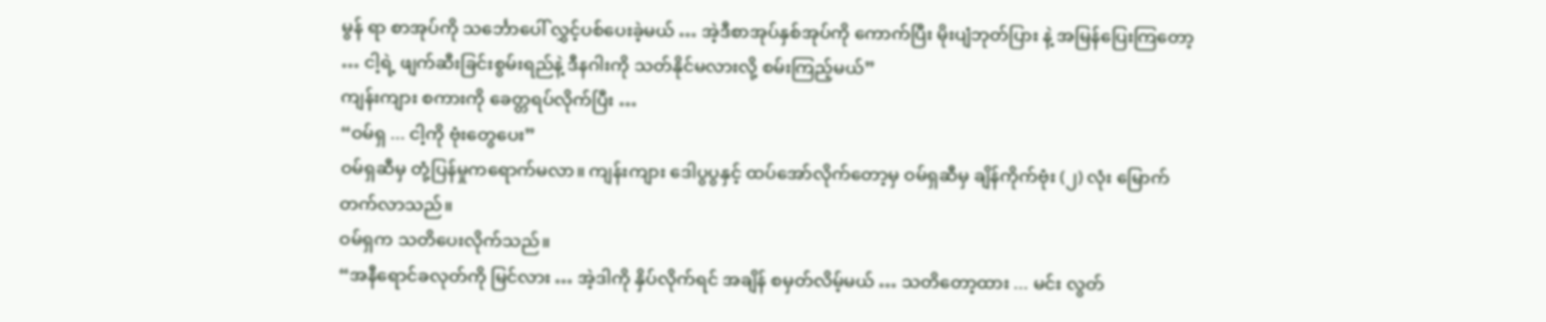မွန် ရာ စာအုပ်ကို သင်္ဘောပေါ် လွှင့်ပစ်ပေးခဲ့မယ် … အဲ့ဒီစာအုပ်နှစ်အုပ်ကို ကောက်ပြီး မိုးပျံဘုတ်ပြား နဲ့ အမြန်ပြေးကြတော့ … ငါ့ရဲ့ ဖျက်ဆီးခြင်းစွမ်းရည်နဲ့ ဒီနဂါးကို သတ်နိုင်မလားလို့ စမ်းကြည့်မယ်”
ကျန်းကျား စကားကို ခေတ္တရပ်လိုက်ပြီး …
“ဝမ်ရှ ... ငါ့ကို ဗုံးတွေပေး”
ဝမ်ရှဆီမှ တုံ့ပြန်မှုကရောက်မလာ။ ကျန်းကျား ဒေါပွပွနှင့် ထပ်အော်လိုက်တော့မှ ဝမ်ရှဆီမှ ချိန်ကိုက်ဗုံး (၂) လုံး မြောက်တက်လာသည်။
ဝမ်ရှက သတိပေးလိုက်သည်။
“အနီရောင်ခလုတ်ကို မြင်လား … အဲ့ဒါကို နှိပ်လိုက်ရင် အချိန် စမှတ်လိမ့်မယ် … သတိတော့ထား ... မင်း လွတ်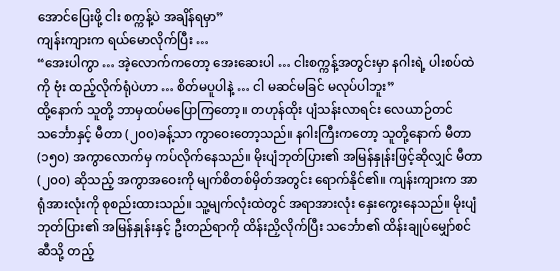အောင်ပြေးဖို့ ငါး စက္ကန့်ပဲ အချိန်ရမှာ”
ကျန်းကျားက ရယ်မောလိုက်ပြီး …
“အေးပါကွာ … အဲ့လောက်ကတော့ အေးဆေးပါ … ငါးစက္ကန့်အတွင်းမှာ နဂါးရဲ့ ပါးစပ်ထဲကို ဗုံး ထည့်လိုက်ရုံပဲဟာ … စိတ်မပူပါနဲ့ … ငါ မဆင်မခြင် မလုပ်ပါဘူး”
ထို့နောက် သူတို့ ဘာမှထပ်မပြောကြတော့။ တဟုန်ထိုး ပျံသန်းလာရင်း လေယာဉ်တင် သင်္ဘောနှင့် မီတာ (၂၀၀)ခန့်သာ ကွာဝေးတော့သည်။ နဂါးကြီးကတော့ သူတို့နောက် မီတာ (၁၅၀) အကွာလောက်မှ ကပ်လိုက်နေသည်။ မိုးပျံဘုတ်ပြား၏ အမြန်နှုန်းဖြင့်ဆိုလျှင် မီတာ (၂၀၀) ဆိုသည့် အကွာအဝေးကို မျက်စိတစ်မှိတ်အတွင်း ရောက်နိုင်၏။ ကျန်းကျားက အာရုံအားလုံးကို စုစည်းထားသည်။ သူ့မျက်လုံးထဲတွင် အရာအားလုံး နှေးကွေးနေသည်။ မိုးပျံဘုတ်ပြား၏ အမြန်နှုန်းနှင့် ဦးတည်ရာကို ထိန်းညှိလိုက်ပြီး သင်္ဘော၏ ထိန်းချုပ်မျှော်စင်ဆီသို့ တည့်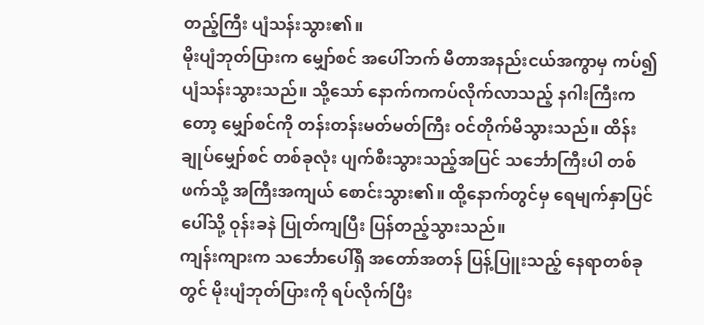တည့်ကြီး ပျံသန်းသွား၏။
မိုးပျံဘုတ်ပြားက မျှော်စင် အပေါ်ဘက် မီတာအနည်းငယ်အကွာမှ ကပ်၍ ပျံသန်းသွားသည်။ သို့သော် နောက်ကကပ်လိုက်လာသည့် နဂါးကြီးကတော့ မျှော်စင်ကို တန်းတန်းမတ်မတ်ကြီး ဝင်တိုက်မိသွားသည်။ ထိန်းချုပ်မျှော်စင် တစ်ခုလုံး ပျက်စီးသွားသည့်အပြင် သင်္ဘောကြီးပါ တစ်ဖက်သို့ အကြီးအကျယ် စောင်းသွား၏။ ထို့နောက်တွင်မှ ရေမျက်နှာပြင်ပေါ်သို့ ဝုန်းခနဲ ပြုတ်ကျပြီး ပြန်တည့်သွားသည်။
ကျန်းကျားက သင်္ဘောပေါ်ရှိ အတော်အတန် ပြန့်ပြူးသည့် နေရာတစ်ခုတွင် မိုးပျံဘုတ်ပြားကို ရပ်လိုက်ပြီး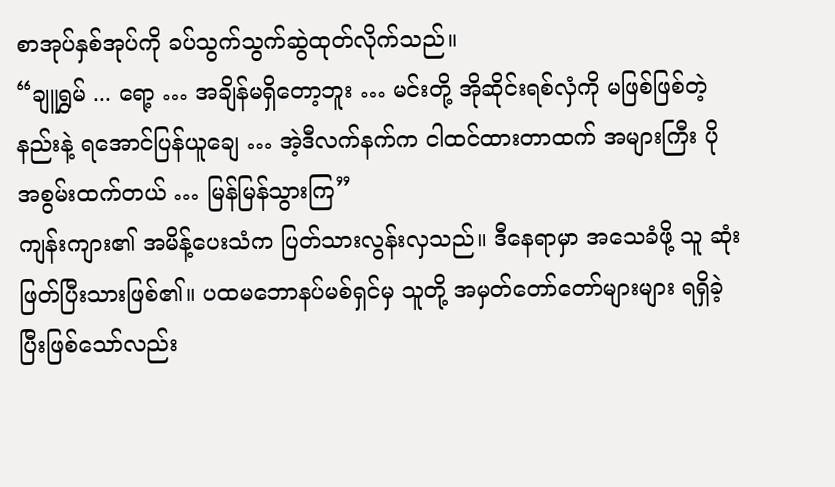စာအုပ်နှစ်အုပ်ကို ခပ်သွက်သွက်ဆွဲထုတ်လိုက်သည်။
“ချူရွှမ် ... ရော့ … အချိန်မရှိတော့ဘူး … မင်းတို့ အိုဆိုင်းရစ်လှံကို မဖြစ်ဖြစ်တဲ့နည်းနဲ့ ရအောင်ပြန်ယူချေ … အဲ့ဒီလက်နက်က ငါထင်ထားတာထက် အများကြီး ပိုအစွမ်းထက်တယ် … မြန်မြန်သွားကြ”
ကျန်းကျား၏ အမိန့်ပေးသံက ပြတ်သားလွန်းလှသည်။ ဒီနေရာမှာ အသေခံဖို့ သူ ဆုံးဖြတ်ပြီးသားဖြစ်၏။ ပထမဘောနပ်မစ်ရှင်မှ သူတို့ အမှတ်တော်တော်များများ ရရှိခဲ့ပြီးဖြစ်သော်လည်း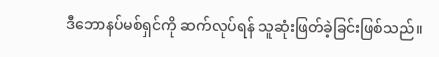ဒီဘောနပ်မစ်ရှင်ကို ဆက်လုပ်ရန် သူဆုံးဖြတ်ခဲ့ခြင်းဖြစ်သည်။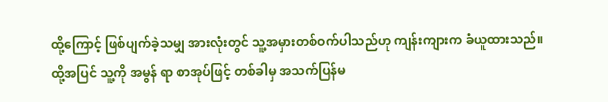ထို့ကြောင့် ဖြစ်ပျက်ခဲ့သမျှ အားလုံးတွင် သူ့အမှားတစ်ဝက်ပါသည်ဟု ကျန်းကျားက ခံယူထားသည်။
ထို့အပြင် သူ့ကို အမွန် ရာ စာအုပ်ဖြင့် တစ်ခါမှ အသက်ပြန်မ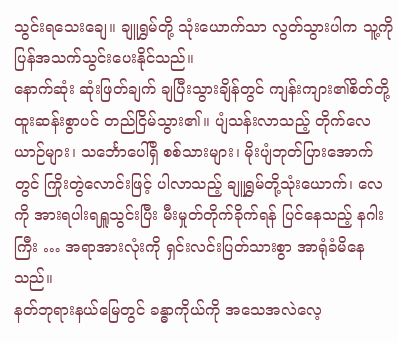သွင်းရသေးချေ။ ချူရွှမ်တို့ သုံးယောက်သာ လွတ်သွားပါက သူ့ကို ပြန်အသက်သွင်းပေးနိုင်သည်။
နောက်ဆုံး ဆုံးဖြတ်ချက် ချပြီးသွားချိန်တွင် ကျန်းကျား၏စိတ်တို့ ထူးဆန်းစွာပင် တည်ငြိမ်သွား၏။ ပျံသန်းလာသည့် တိုက်လေယာဉ်များ၊ သင်္ဘောပေါ်ရှိ စစ်သားများ၊ မိုးပျံဘုတ်ပြားအောက်တွင် ကြိုးတွဲလောင်းဖြင့် ပါလာသည့် ချူရွှမ်တို့သုံးယောက်၊ လေကို အားရပါးရရှူသွင်းပြီး မီးမှုတ်တိုက်ခိုက်ရန် ပြင်နေသည့် နဂါးကြီး … အရာအားလုံးကို ရှင်းလင်းပြတ်သားစွာ အာရုံခံမိနေသည်။
နတ်ဘုရားနယ်မြေတွင် ခန္ဓာကိုယ်ကို အသေအလဲလေ့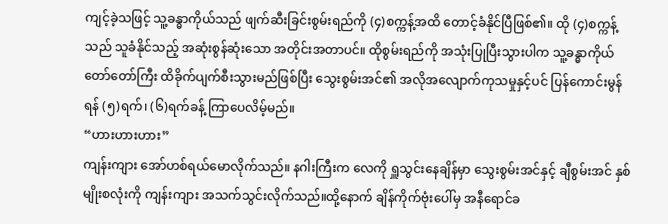ကျင့်ခဲ့သဖြင့် သူ့ခန္ဓာကိုယ်သည် ဖျက်ဆီးခြင်းစွမ်းရည်ကို (၄)စက္ကန့်အထိ တောင့်ခံနိုင်ပြီဖြစ်၏။ ထို (၄)စက္ကန့်သည် သူခံနိုင်သည့် အဆုံးစွန်ဆုံးသော အတိုင်းအတာပင်။ ထိုစွမ်းရည်ကို အသုံးပြုပြီးသွားပါက သူ့ခန္ဓာကိုယ် တော်တော်ကြီး ထိခိုက်ပျက်စီးသွားမည်ဖြစ်ပြီး သွေးစွမ်းအင်၏ အလိုအလျောက်ကုသမှုနှင့်ပင် ပြန်ကောင်းမွန်ရန် (၅)ရက်၊ (၆)ရက်ခန့် ကြာပေလိမ့်မည်။
“ဟားဟားဟား”
ကျန်းကျား အော်ဟစ်ရယ်မောလိုက်သည်။ နဂါးကြီးက လေကို ရှူသွင်းနေချိန်မှာ သွေးစွမ်းအင်နှင့် ချီစွမ်းအင် နှစ်မျိုးစလုံးကို ကျန်းကျား အသက်သွင်းလိုက်သည်။ထို့နောက် ချိန်ကိုက်ဗုံးပေါ်မှ အနီရောင်ခ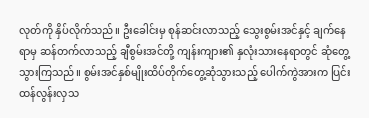လုတ်ကို နှိပ်လိုက်သည်။ ဦးခေါင်းမှ စုန်ဆင်းလာသည့် သွေးစွမ်းအင်နှင့် ချက်နေရာမှ ဆန်တက်လာသည့် ချီစွမ်းအင်တို့ ကျန်းကျား၏ နှလုံးသားနေရာတွင် ဆုံတွေ့သွားကြသည်။ စွမ်းအင်နှစ်မျိုးထိပ်တိုက်တွေ့ဆုံသွားသည့် ပေါက်ကွဲအားက ပြင်းထန်လွန်းလှသ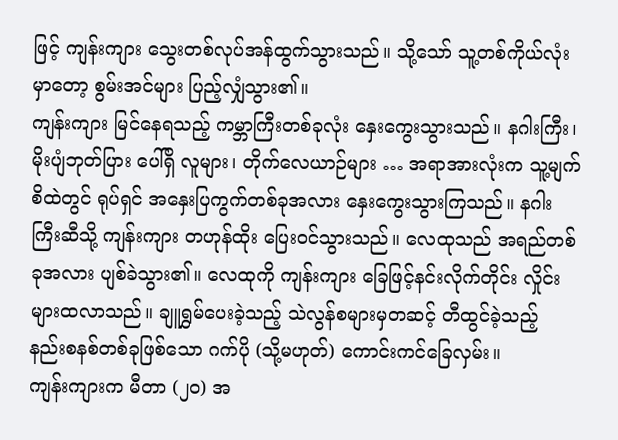ဖြင့် ကျန်းကျား သွေးတစ်လုပ်အန်ထွက်သွားသည်။ သို့သော် သူ့တစ်ကိုယ်လုံးမှာတော့ စွမ်းအင်များ ပြည့်လျှံသွား၏။
ကျန်းကျား မြင်နေရသည့် ကမ္ဘာကြီးတစ်ခုလုံး နှေးကွေးသွားသည်။ နဂါးကြီး၊ မိုးပျံဘုတ်ပြား ပေါ်ရှိ လူများ၊ တိုက်လေယာဉ်များ … အရာအားလုံးက သူ့မျက်စိထဲတွင် ရုပ်ရှင် အနှေးပြကွက်တစ်ခုအလား နှေးကွေးသွားကြသည်။ နဂါးကြီးဆီသို့ ကျန်းကျား တဟုန်ထိုး ပြေးဝင်သွားသည်။ လေထုသည် အရည်တစ်ခုအလား ပျစ်ခဲသွား၏။ လေထုကို ကျန်းကျား ခြေဖြင့်နင်းလိုက်တိုင်း လှိုင်းများထလာသည်။ ချူရွှမ်ပေးခဲ့သည့် သဲလွန်စများမှတဆင့် တီထွင်ခဲ့သည့် နည်းစနစ်တစ်ခုဖြစ်သော ဂက်ပို (သို့မဟုတ်) ကောင်းကင်ခြေလှမ်း။
ကျန်းကျားက မီတာ (၂၀) အ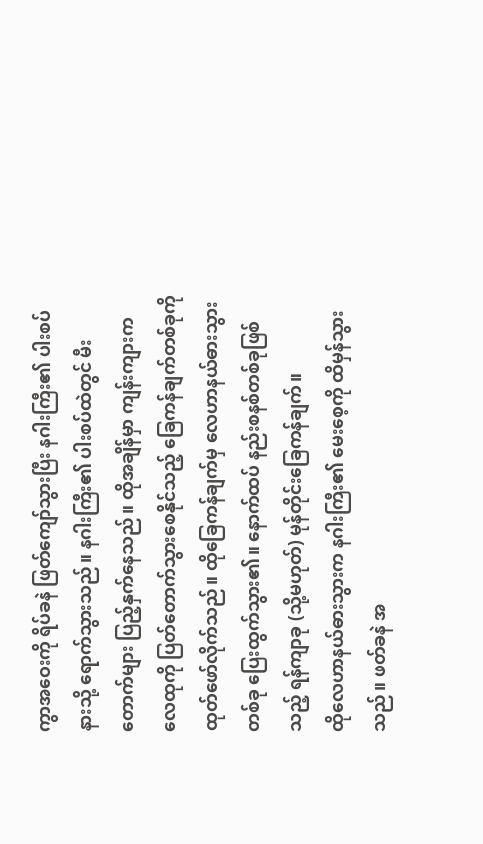ကွာအဝေးကို ရိပ်ခနဲ ဖြတ်ကျော်သွားပြီး နဂါးကြီး၏ ပါးစပ်နားသို့ ရောက်သွားသည်။ နဂါးကြီး၏ ပါးစပ်ထဲတွင် မီးတောက်များ ပြည့်နှက်နေသည်။ ထိုအချိန်မှာ ကျန်းကျားက လေထုကို ပြတ်တောက်သွားစေနိုင်သည့် ခြေကန်ချက်တစ်ခုကို ထုတ်ဖော်လိုက်သည်။ ထိုခြေကန်ချက်မှ လေဟာနယ်ဓားသွားတစ်ခု ပြေးထွက်သွား၏။ နောက်ထပ် နည်းစနစ်တစ်ခုဖြစ်သည့် ရန်ကျာခု (သို့မဟုတ်) မုန်တိုင်းခြေကန်ချက်။
ထိုလေဟာနယ်ဓားသွားက နဂါးကြီး၏ မေးစေ့ကို ထိမှန်သွားသည်။ ဖတ်ခနဲ အ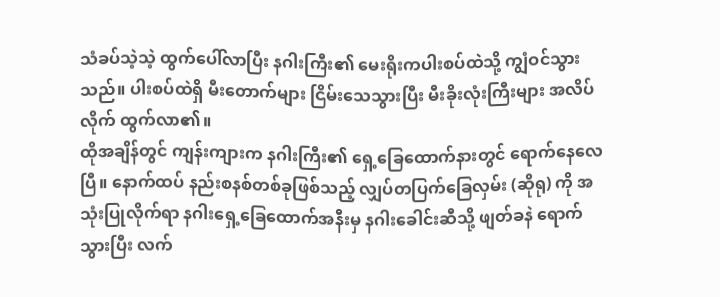သံခပ်သဲ့သဲ့ ထွက်ပေါ်လာပြီး နဂါးကြီး၏ မေးရိုးကပါးစပ်ထဲသို့ ကျွံဝင်သွားသည်။ ပါးစပ်ထဲရှိ မီးတောက်များ ငြိမ်းသေသွားပြီး မီးခိုးလုံးကြီးများ အလိပ်လိုက် ထွက်လာ၏။
ထိုအချိန်တွင် ကျန်းကျားက နဂါးကြီး၏ ရှေ့ခြေထောက်နားတွင် ရောက်နေလေပြီ။ နောက်ထပ် နည်းစနစ်တစ်ခုဖြစ်သည့် လျှပ်တပြက်ခြေလှမ်း (ဆိုရု) ကို အသုံးပြုလိုက်ရာ နဂါးရှေ့ခြေထောက်အနီးမှ နဂါးခေါင်းဆီသို့ ဖျတ်ခနဲ ရောက်သွားပြီး လက်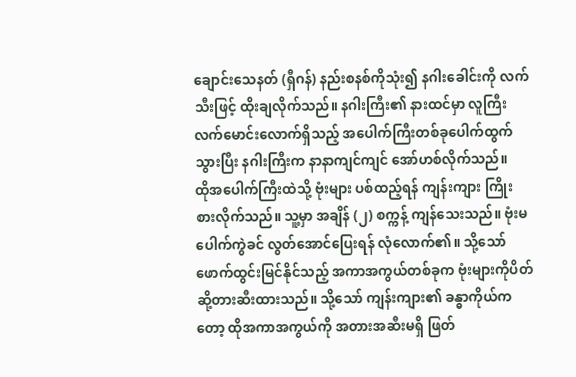ချောင်းသေနတ် (ရှီဂန်) နည်းစနစ်ကိုသုံး၍ နဂါးခေါင်းကို လက်သီးဖြင့် ထိုးချလိုက်သည်။ နဂါးကြီး၏ နားထင်မှာ လူကြီးလက်မောင်းလောက်ရှိသည့် အပေါက်ကြီးတစ်ခုပေါက်ထွက်သွားပြီး နဂါးကြီးက နာနာကျင်ကျင် အော်ဟစ်လိုက်သည်။
ထိုအပေါက်ကြီးထဲသို့ ဗုံးများ ပစ်ထည့်ရန် ကျန်းကျား ကြိုးစားလိုက်သည်။ သူ့မှာ အချိန် (၂) စက္ကန့် ကျန်သေးသည်။ ဗုံးမပေါက်ကွဲခင် လွတ်အောင်ပြေးရန် လုံလောက်၏။ သို့သော် ဖောက်ထွင်းမြင်နိုင်သည့် အကာအကွယ်တစ်ခုက ဗုံးများကိုပိတ်ဆို့တားဆီးထားသည်။ သို့သော် ကျန်းကျား၏ ခန္ဓာကိုယ်ကတော့ ထိုအကာအကွယ်ကို အတားအဆီးမရှိ ဖြတ်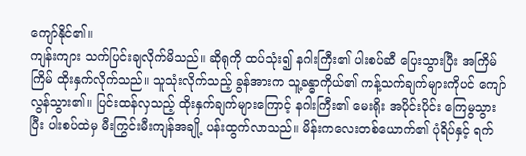ကျော်နိုင်၏။
ကျန်းကျား သက်ပြင်းချလိုက်မိသည်။ ဆိုရုကို ထပ်သုံး၍ နဂါးကြီး၏ ပါးစပ်ဆီ ပြေးသွားပြီး အကြိမ်ကြိမ် ထိုးနှက်လိုက်သည်။ သူသုံးလိုက်သည့် ခွန်အားက သူ့ခန္ဓာကိုယ်၏ ကန့်သက်ချက်များကိုပင် ကျော်လွန်သွား၏။ ပြင်းထန်လှသည့် ထိုးနှက်ချက်များကြောင့် နဂါးကြီး၏ မေးရိုး အပိုင်းပိုင်း ကြေမွသွားပြီး ပါးစပ်ထဲမှ မီးကြွင်းမီးကျန်အချို့ ပန်းထွက်လာသည်။ မိန်းကလေးတစ်ယောက်၏ ပုံရိပ်နှင့် ရက်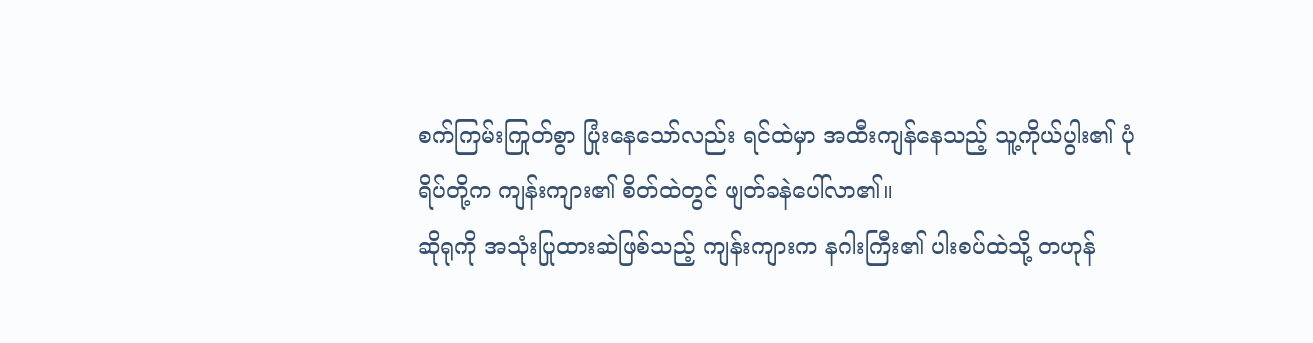စက်ကြမ်းကြုတ်စွာ ပြုံးနေသော်လည်း ရင်ထဲမှာ အထီးကျန်နေသည့် သူ့ကိုယ်ပွါး၏ ပုံရိပ်တို့က ကျန်းကျား၏ စိတ်ထဲတွင် ဖျတ်ခနဲပေါ်လာ၏။
ဆိုရုကို အသုံးပြုထားဆဲဖြစ်သည့် ကျန်းကျားက နဂါးကြီး၏ ပါးစပ်ထဲသို့ တဟုန်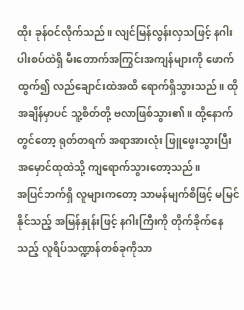ထိုး ခုန်ဝင်လိုက်သည်။ လျင်မြန်လွန်းလှသဖြင့် နဂါး ပါးစပ်ထဲရှိ မီးတောက်အကြွင်းအကျန်များကို ဖောက်ထွက်၍ လည်ချောင်းထဲအထိ ရောက်ရှိသွားသည်။ ထိုအချိန်မှာပင် သူ့စိတ်တို့ ဗလာဖြစ်သွား၏။ ထို့နောက်တွင်တော့ ရုတ်တရက် အရာအားလုံး ဖြူဖွေးသွားပြီး အမှောင်ထုထဲသို့ ကျရောက်သွားတော့သည်။
အပြင်ဘက်ရှိ လူများကတော့ သာမန်မျက်စိဖြင့် မမြင်နိုင်သည့် အမြန်နှုန်းဖြင့် နဂါးကြီးကို တိုက်ခိုက်နေသည့် လူရိပ်သဏ္ဍာန်တစ်ခုကိုသာ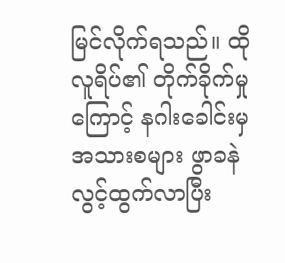မြင်လိုက်ရသည်။ ထိုလူရိပ်၏ တိုက်ခိုက်မှုကြောင့် နဂါးခေါင်းမှ အသားစများ ဖွာခနဲ လွင့်ထွက်လာပြီး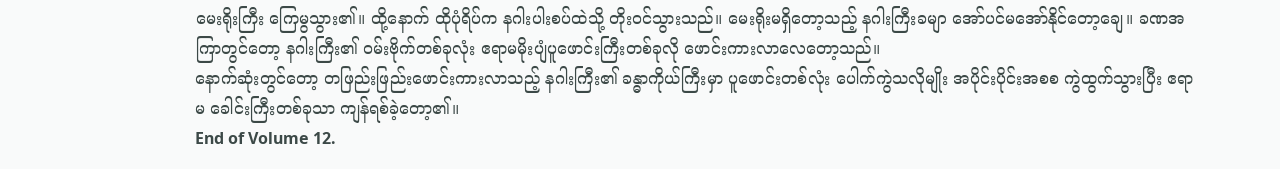မေးရိုးကြီး ကြေမွသွား၏။ ထို့နောက် ထိုပုံရိပ်က နဂါးပါးစပ်ထဲသို့ တိုးဝင်သွားသည်။ မေးရိုးမရှိတော့သည့် နဂါးကြီးခမျာ အော်ပင်မအော်နိုင်တော့ချေ။ ခဏအကြာတွင်တော့ နဂါးကြီး၏ ဝမ်းဗိုက်တစ်ခုလုံး ဧရာမမိုးပျံပူဖောင်းကြီးတစ်ခုလို ဖောင်းကားလာလေတော့သည်။
နောက်ဆုံးတွင်တော့ တဖြည်းဖြည်းဖောင်းကားလာသည့် နဂါးကြီး၏ ခန္ဓာကိုယ်ကြီးမှာ ပူဖောင်းတစ်လုံး ပေါက်ကွဲသလိုမျိုး အပိုင်းပိုင်းအစစ ကွဲထွက်သွားပြီး ဧရာမ ခေါင်းကြီးတစ်ခုသာ ကျန်ရစ်ခဲ့တော့၏။
End of Volume 12.